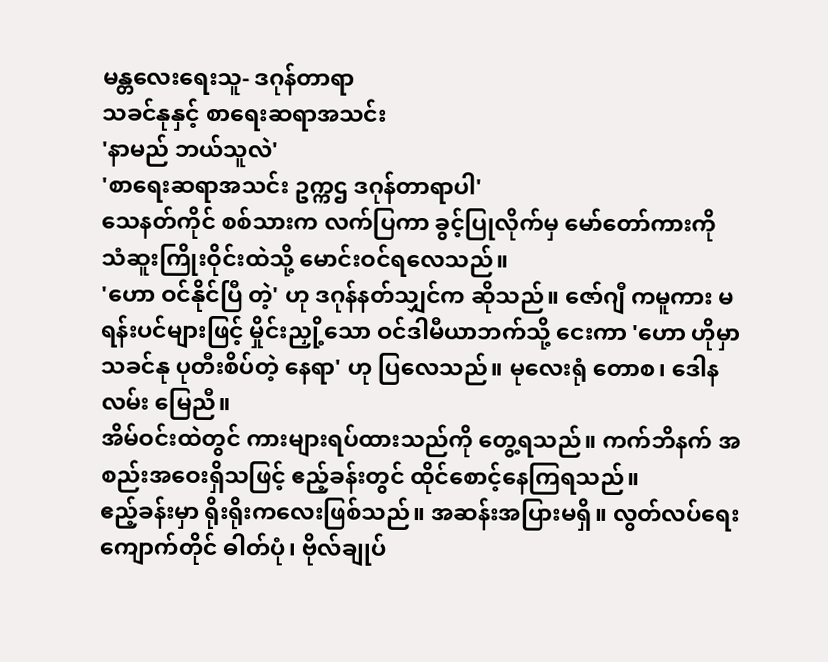မန္တလေးရေးသူ- ဒဂုန်တာရာ
သခင်နုနှင့် စာရေးဆရာအသင်း
'နာမည် ဘယ်သူလဲ'
'စာရေးဆရာအသင်း ဥက္ကဌ ဒဂုန်တာရာပါ'
သေနတ်ကိုင် စစ်သားက လက်ပြကာ ခွင့်ပြုလိုက်မှ မော်တော်ကားကို သံဆူးကြိုးဝိုင်းထဲသို့ မောင်းဝင်ရလေသည်။
'ဟော ဝင်နိုင်ပြီ တဲ့' ဟု ဒဂုန်နတ်သျှင်က ဆိုသည်။ ဇော်ဂျီ ကမူကား မရန်းပင်များဖြင့် မှိုင်းညှို့သော ဝင်ဒါမီယာဘက်သို့ ငေးကာ 'ဟော ဟိုမှာ သခင်နု ပုတီးစိပ်တဲ့ နေရာ' ဟု ပြလေသည်။ မုလေးရုံ တောစ၊ ဒေါနလမ်း မြေညီ။
အိမ်ဝင်းထဲတွင် ကားများရပ်ထားသည်ကို တွေ့ရသည်။ ကက်ဘိနက် အစည်းအဝေးရှိသဖြင့် ဧည့်ခန်းတွင် ထိုင်စောင့်နေကြရသည်။
ဧည့်ခန်းမှာ ရိုးရိုးကလေးဖြစ်သည်။ အဆန်းအပြားမရှိ။ လွတ်လပ်ရေးကျောက်တိုင် ဓါတ်ပုံ၊ ဗိုလ်ချုပ်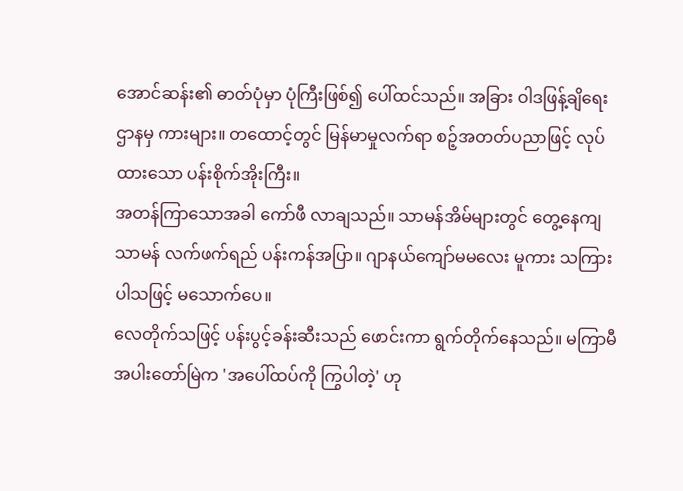အောင်ဆန်း၏ ဓာတ်ပုံမှာ ပုံကြီးဖြစ်၍ ပေါ်ထင်သည်။ အခြား ဝါဒဖြန့်ချိရေးဌာနမှ ကားများ။ တထောင့်တွင် မြန်မာမှုလက်ရာ စဉ့်အတတ်ပညာဖြင့် လုပ်ထားသော ပန်းစိုက်အိုးကြီး။
အတန်ကြာသောအခါ ကော်ဖီ လာချသည်။ သာမန်အိမ်များတွင် တွေ့နေကျ သာမန် လက်ဖက်ရည် ပန်းကန်အပြာ။ ဂျာနယ်ကျော်မမလေး မူကား သကြားပါသဖြင့် မသောက်ပေ။
လေတိုက်သဖြင့် ပန်းပွင့်ခန်းဆီးသည် ဖောင်းကာ ရွက်တိုက်နေသည်။ မကြာမီ အပါးတော်မြဲက 'အပေါ်ထပ်ကို ကြွပါတဲ့' ဟု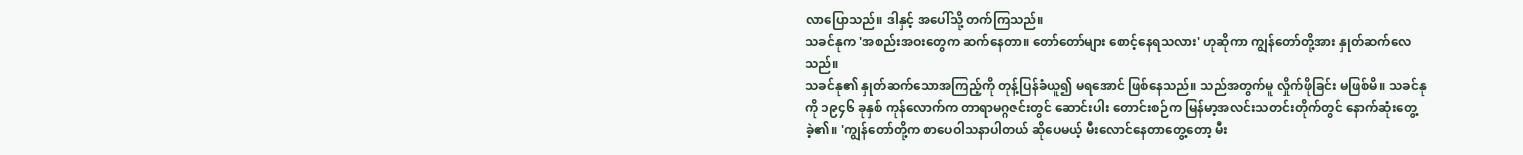လာပြောသည်။ ဒါနှင့် အပေါ်သို့ တက်ကြသည်။
သခင်နုက 'အစည်းအဝးတွေက ဆက်နေတာ။ တော်တော်များ စောင့်နေရသလား' ဟုဆိုကာ ကျွန်တော်တို့အား နှုတ်ဆက်လေသည်။
သခင်နု၏ နှုတ်ဆက်သောအကြည့်ကို တုန့်ပြန်ခံယူ၍ မရအောင် ဖြစ်နေသည်။ သည်အတွက်မူ လှိုက်ဖိုခြင်း မဖြစ်မိ။ သခင်နုကို ၁၉၄၆ ခုနှစ် ကုန်လောက်က တာရာမဂ္ဂဇင်းတွင် ဆောင်းပါး တောင်းစဉ်က မြန်မာ့အလင်းသတင်းတိုက်တွင် နောက်ဆုံးတွေ့ခဲ့၏။ 'ကျွန်တော်တို့က စာပေဝါသနာပါတယ် ဆိုပေမယ့် မီးလောင်နေတာတွေ့တော့ မီး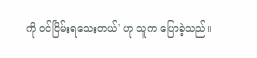ကို ဝင်ငြိမ်းရသေးတယ်' ဟု သူက ပြောခဲ့သည်။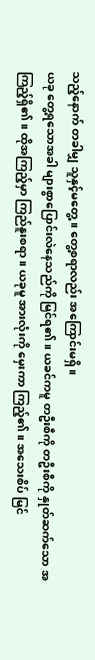သည့်နောက် တခါမျှ သူနှင့်မတွေ့။ တွေ့စရာလည်း အကြောင်းမရှိ။
ယခု တွေ့ရသောအခါ များစွာပြောင်းလဲနေသည်ကို မြင်ရ၏။ ယခင်ကမူ တဦးစီကို တဦးစီကို နှုတ်ဆက်သော အကြည့်ရှိ၏။ ထိုအကြည့်မှာ ကြည်နူးစရာ။ ယခုမူ အားလုံးကို မှေးကာ ကြည့်၏။ အသေးစိပ် မြင်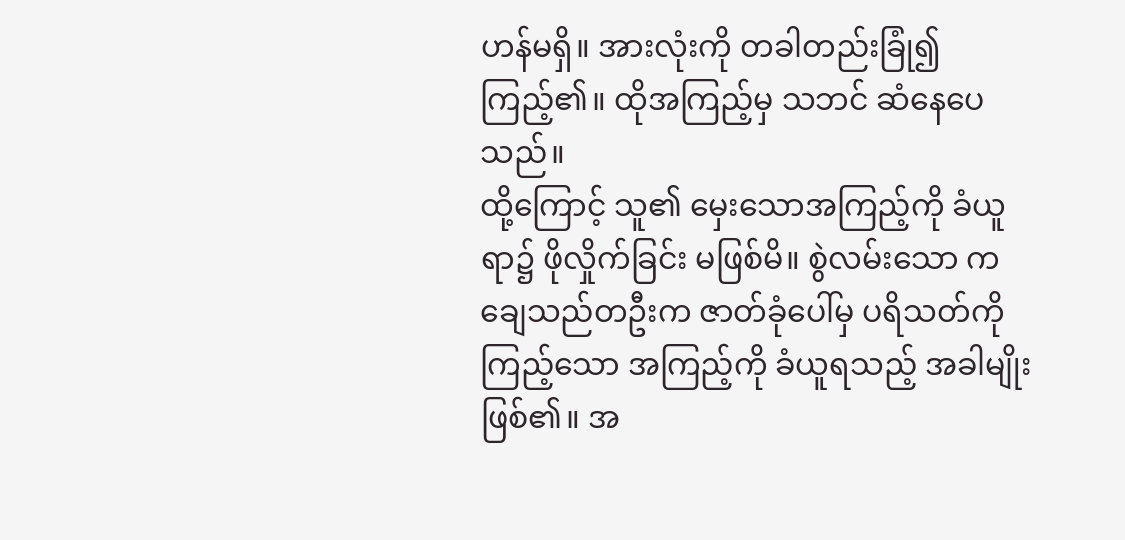ဟန်မရှိ။ အားလုံးကို တခါတည်းခြုံ၍ ကြည့်၏။ ထိုအကြည့်မှ သဘင် ဆံနေပေသည်။
ထို့ကြောင့် သူ၏ မှေးသောအကြည့်ကို ခံယူရာ၌ ဖိုလှိုက်ခြင်း မဖြစ်မိ။ စွဲလမ်းသော ကချေသည်တဦးက ဇာတ်ခုံပေါ်မှ ပရိသတ်ကို ကြည့်သော အကြည့်ကို ခံယူရသည့် အခါမျိုး ဖြစ်၏။ အ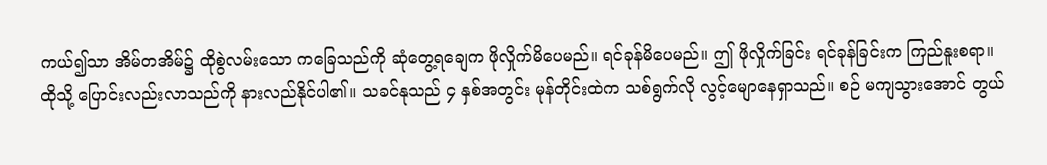ကယ်၍သာ အိမ်တအိမ်၌ ထိုစွဲလမ်းသော ကခြေသည်ကို ဆုံတွေ့ရချေက ဖိုလှိုက်မိပေမည်။ ရင်ခုန်မိပေမည်။ ဤ ဖိုလှိုက်ခြင်း ရင်ခုန်ခြင်းက ကြည်နူးစရာ။
ထိုသို့ ပြောင်းလည်းလာသည်ကို နားလည်နိုင်ပါ၏။ သခင်နုသည် ၄ နှစ်အတွင်း မုန်တိုင်းထဲက သစ်ရွက်လို လွင့်မျောနေရှာသည်။ စဉ် မကျသွားအောင် တွယ်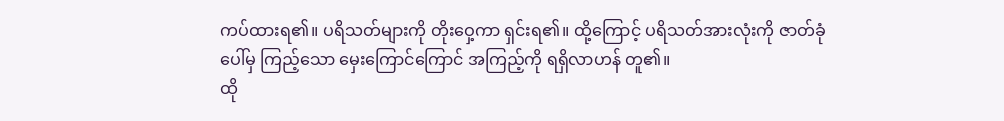ကပ်ထားရ၏။ ပရိသတ်များကို တိုးဝှေ့ကာ ရှင်းရ၏။ ထို့ကြောင့် ပရိသတ်အားလုံးကို ဇာတ်ခုံပေါ်မှ ကြည့်သော မှေးကြောင်ကြောင် အကြည့်ကို ရရှိလာဟန် တူ၏။
ထို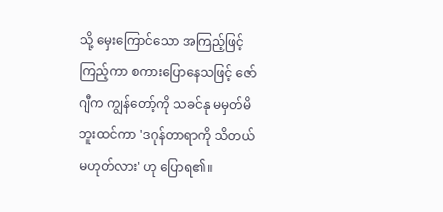သို့ မှေးကြောင်သော အကြည့်ဖြင့် ကြည့်ကာ စကားပြောနေသဖြင့် ဇော်ဂျီက ကျွန်တော့်ကို သခင်နု မမှတ်မိဘူးထင်ကာ 'ဒဂုန်တာရာကို သိတယ် မဟုတ်လား' ဟု ပြောရ၏။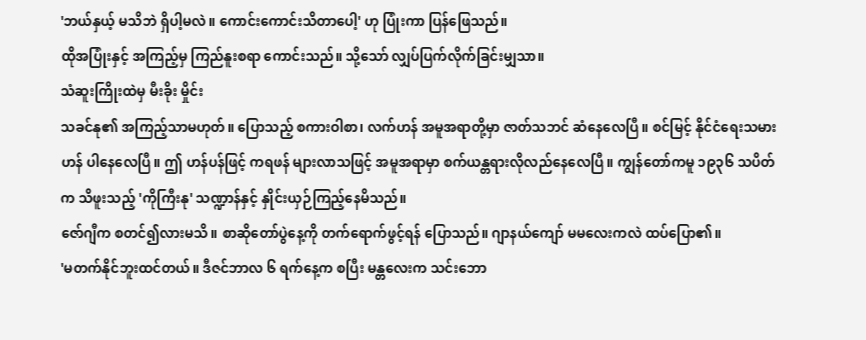'ဘယ်နှယ့် မသိဘဲ ရှိပါ့မလဲ။ ကောင်းကောင်းသိတာပေါ့' ဟု ပြုံးကာ ပြန်ဖြေသည်။
ထိုအပြုံးနှင့် အကြည့်မှ ကြည်နူးစရာ ကောင်းသည်။ သို့သော် လျှပ်ပြက်လိုက်ခြင်းမျှသာ။
သံဆူးကြိုးထဲမှ မီးခိုး မှိုင်း
သခင်နု၏ အကြည့်သာမဟုတ်။ ပြောသည့် စကားဝါစာ၊ လက်ဟန် အမူအရာတို့မှာ ဇာတ်သဘင် ဆံနေလေပြီ။ စင်မြင့် နိုင်ငံရေးသမားဟန် ပါနေလေပြီ။ ဤ ဟန်ပန်ဖြင့် ကရဖန် များလာသဖြင့် အမူအရာမှာ စက်ယန္တရားလိုလည်နေလေပြီ။ ကျွန်တော်ကမူ ၁၉၃၆ သပိတ်က သိဖူးသည့် 'ကိုကြီးနု' သဏ္ဍာန်နှင့် နှိုင်းယှဉ်ကြည့်နေမိသည်။
ဇော်ဂျီက စတင်၍လားမသိ။ စာဆိုတော်ပွဲနေ့ကို တက်ရောက်ဖွင့်ရန် ပြောသည်။ ဂျာနယ်ကျော် မမလေးကလဲ ထပ်ပြော၏။
'မတက်နိုင်ဘူးထင်တယ်။ ဒီဇင်ဘာလ ၆ ရက်နေ့က စပြီး မန္တလေးက သင်းဘော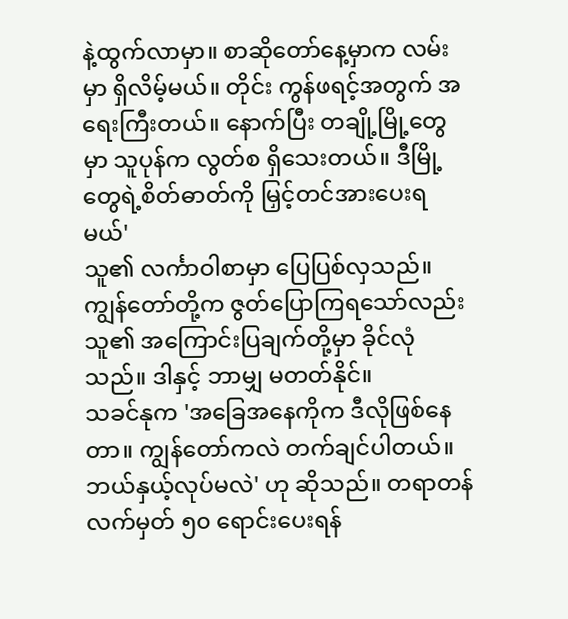နဲ့ထွက်လာမှာ။ စာဆိုတော်နေ့မှာက လမ်းမှာ ရှိလိမ့်မယ်။ တိုင်း ကွန်ဖရင့်အတွက် အရေးကြီးတယ်။ နောက်ပြီး တချို့မြို့တွေမှာ သူပုန်က လွတ်စ ရှိသေးတယ်။ ဒီမြို့တွေရဲ့စိတ်ဓာတ်ကို မြှင့်တင်အားပေးရမယ်'
သူ၏ လင်္ကာဝါစာမှာ ပြေပြစ်လှသည်။ ကျွန်တော်တို့က ဇွတ်ပြောကြရသော်လည်း သူ၏ အကြောင်းပြချက်တို့မှာ ခိုင်လုံသည်။ ဒါနှင့် ဘာမျှ မတတ်နိုင်။
သခင်နုက 'အခြေအနေကိုက ဒီလိုဖြစ်နေတာ။ ကျွန်တော်ကလဲ တက်ချင်ပါတယ်။ ဘယ်နှယ့်လုပ်မလဲ' ဟု ဆိုသည်။ တရာတန် လက်မှတ် ၅၀ ရောင်းပေးရန်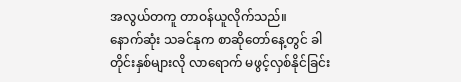အလွယ်တကူ တာဝန်ယူလိုက်သည်။
နောက်ဆုံး သခင်နုက စာဆိုတော်နေ့တွင် ခါတိုင်းနှစ်များလို လာရောက် မဖွင့်လှစ်နိုင်ခြင်း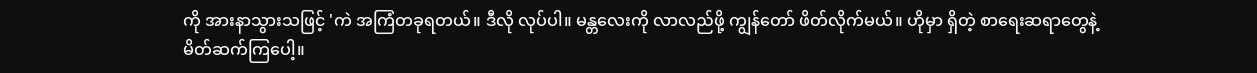ကို အားနာသွားသဖြင့် 'ကဲ အကြံတခုရတယ်။ ဒီလို လုပ်ပါ။ မန္တလေးကို လာလည်ဖို့ ကျွန်တော် ဖိတ်လိုက်မယ်။ ဟိုမှာ ရှိတဲ့ စာရေးဆရာတွေနဲ့ မိတ်ဆက်ကြပေါ့။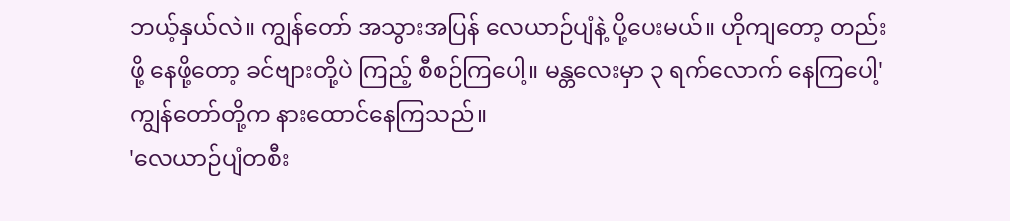ဘယ့်နှယ်လဲ။ ကျွန်တော် အသွားအပြန် လေယာဉ်ပျံနဲ့ ပို့ပေးမယ်။ ဟိုကျတော့ တည်းဖို့ နေဖို့တော့ ခင်ဗျားတို့ပဲ ကြည့် စီစဉ်ကြပေါ့။ မန္တလေးမှာ ၃ ရက်လောက် နေကြပေါ့'
ကျွန်တော်တို့က နားထောင်နေကြသည်။
'လေယာဉ်ပျံတစီး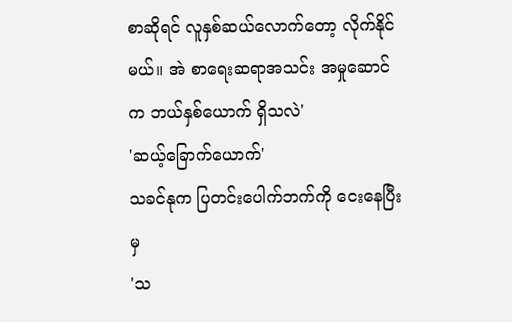စာဆိုရင် လူနှစ်ဆယ်လောက်တော့ လိုက်နိုင်မယ်။ အဲ စာရေးဆရာအသင်း အမှုဆောင်က ဘယ်နှစ်ယောက် ရှိသလဲ'
'ဆယ့်ခြောက်ယောက်'
သခင်နုက ပြတင်းပေါက်ဘက်ကို ငေးနေပြီးမှ
'သ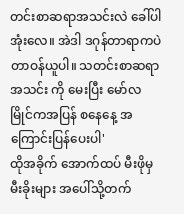တင်းစာဆရာအသင်းလဲ ခေါ်ပါအုံးလေ။ အဲဒါ ဒဂုန်တာရာကပဲ တာဝန်ယူပါ။ သတင်းစာဆရာအသင်း ကို မေးပြီး မော်လမြိုင်ကအပြန် စနေနေ့ အကြောင်းပြန်ပေးပါ'
ထိုအခိုက် အောက်ထပ် မီးဖိုမှ မီးခိုးများ အပေါ်သို့တက်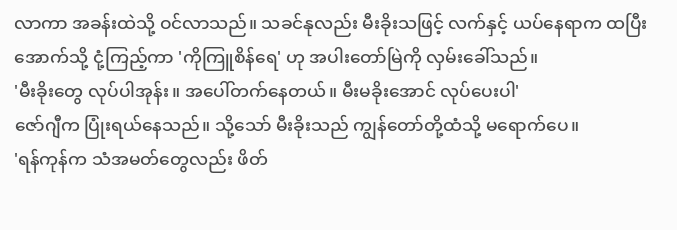လာကာ အခန်းထဲသို့ ဝင်လာသည်။ သခင်နုလည်း မီးခိုးသဖြင့် လက်နှင့် ယပ်နေရာက ထပြီး အောက်သို့ ငုံ့ကြည့်ကာ 'ကိုကြူစိန်ရေ' ဟု အပါးတော်မြဲကို လှမ်းခေါ်သည်။
'မီးခိုးတွေ လုပ်ပါအုန်း။ အပေါ်တက်နေတယ်။ မီးမခိုးအောင် လုပ်ပေးပါ'
ဇော်ဂျီက ပြုံးရယ်နေသည်။ သို့သော် မီးခိုးသည် ကျွန်တော်တို့ထံသို့ မရောက်ပေ။
'ရန်ကုန်က သံအမတ်တွေလည်း ဖိတ်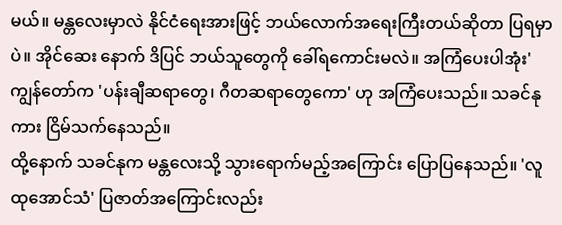မယ်။ မန္တလေးမှာလဲ နိုင်ငံရေးအားဖြင့် ဘယ်လောက်အရေးကြီးတယ်ဆိုတာ ပြရမှာပဲ။ အိုင်ဆေး နောက် ဒိပြင် ဘယ်သူတွေကို ခေါ်ရကောင်းမလဲ။ အကြံပေးပါအုံး'
ကျွန်တော်က 'ပန်းချီဆရာတွေ၊ ဂီတဆရာတွေကော' ဟု အကြံပေးသည်။ သခင်နုကား ငြိမ်သက်နေသည်။
ထို့နောက် သခင်နုက မန္တလေးသို့ သွားရောက်မည့်အကြောင်း ပြောပြနေသည်။ 'လူထုအောင်သံ' ပြဇာတ်အကြောင်းလည်း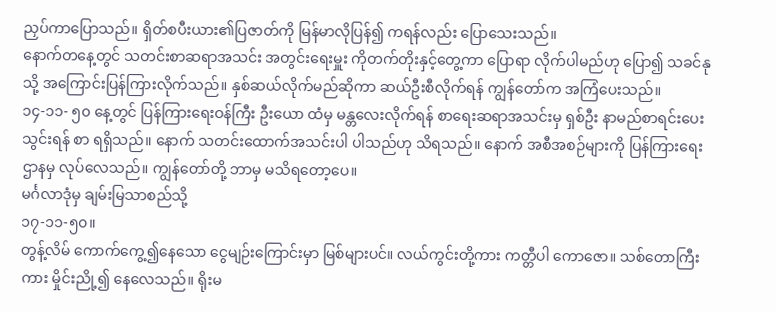ညှပ်ကာပြောသည်။ ရှိတ်စပီးယား၏ပြဇာတ်ကို မြန်မာလိုပြန်၍ ကရန်လည်း ပြောသေးသည်။
နောက်တနေ့တွင် သတင်းစာဆရာအသင်း အတွင်းရေးမှူး ကိုတက်တိုးနှင့်တွေ့ကာ ပြောရာ လိုက်ပါမည်ဟု ပြော၍ သခင်နုသို့ အကြောင်းပြန်ကြားလိုက်သည်။ နှစ်ဆယ်လိုက်မည်ဆိုကာ ဆယ်ဦးစီလိုက်ရန် ကျွန်တော်က အကြံပေးသည်။
၁၄-၁၁- ၅၀ နေ့တွင် ပြန်ကြားရေးဝန်ကြီး ဦးယော ထံမှ မန္တလေးလိုက်ရန် စာရေးဆရာအသင်းမှ ရှစ်ဦး နာမည်စာရင်းပေးသွင်းရန် စာ ရရှိသည်။ နောက် သတင်းထောက်အသင်းပါ ပါသည်ဟု သိရသည်။ နောက် အစီအစဉ်များကို ပြန်ကြားရေးဌာနမှ လုပ်လေသည်။ ကျွန်တော်တို့ ဘာမှ မသိရတော့ပေ။
မင်္ဂလာဒုံမှ ချမ်းမြသာစည်သို့
၁၇-၁၁-၅၀။
တွန့်လိမ် ကောက်ကွေ့၍နေသော ငွေမျဉ်းကြောင်းမှာ မြစ်များပင်။ လယ်ကွင်းတို့ကား ကတ္တီပါ ကောဇော။ သစ်တောကြီးကား မှိုင်းညို့၍ နေလေသည်။ ရိုးမ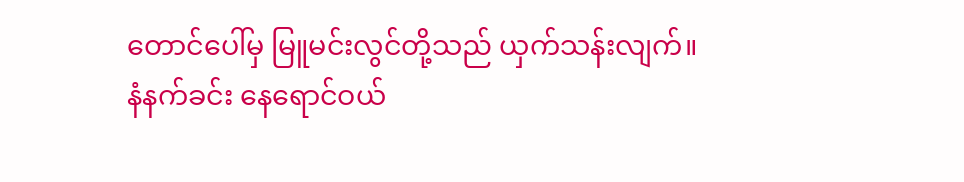တောင်ပေါ်မှ မြူမင်းလွင်တို့သည် ယှက်သန်းလျက်။
နံနက်ခင်း နေရောင်ဝယ်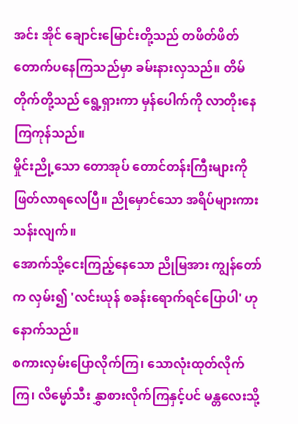အင်း အိုင် ချောင်းမြောင်းတို့သည် တဖိတ်ဖိတ် တောက်ပနေကြသည်မှာ ခမ်းနားလှသည်။ တိမ်တိုက်တို့သည် ရွေ့ရှားကာ မှန်ပေါက်ကို လာတိုးနေကြကုန်သည်။
မှိုင်းညို့သော တောအုပ် တောင်တန်းကြီးများကို ဖြတ်လာရလေပြီ။ ညိုမှောင်သော အရိပ်များကား သန်းလျက်။
အောက်သို့ငေးကြည့်နေသော ညိုမြအား ကျွန်တော်က လှမ်း၍ 'လင်းယုန် စခန်းရောက်ရင်ပြောပါ' ဟု နောက်သည်။
စကားလှမ်းပြောလိုက်ကြ၊ သောလုံးထုတ်လိုက်ကြ၊ လိမ္မော်သီး နွှာစားလိုက်ကြနှင့်ပင် မန္တလေးသို့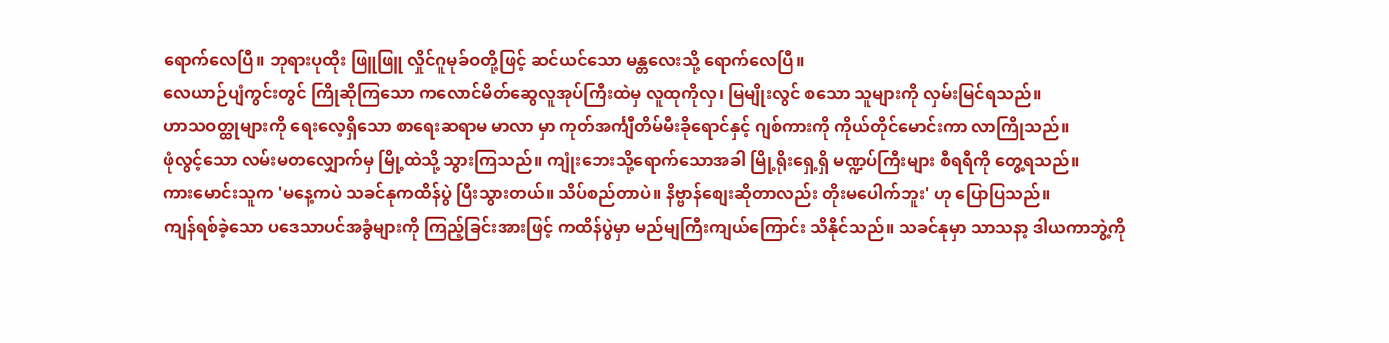ရောက်လေပြီ။ ဘုရားပုထိုး ဖြူဖြူ လှိုင်ဂူမုခ်ဝတို့ဖြင့် ဆင်ယင်သော မန္တလေးသို့ ရောက်လေပြီ။
လေယာဉ်ပျံကွင်းတွင် ကြိုဆိုကြသော ကလောင်မိတ်ဆွေလူအုပ်ကြီးထဲမှ လူထုကိုလှ၊ မြမျိုးလွင် စသော သူများကို လှမ်းမြင်ရသည်။
ဟာသဝတ္ထုများကို ရေးလေ့ရှိသော စာရေးဆရာမ မာလာ မှာ ကုတ်အင်္ကျီတိမ်မီးခိုရောင်နှင့် ဂျစ်ကားကို ကိုယ်တိုင်မောင်းကာ လာကြိုသည်။
ဖုံလွင့်သော လမ်းမတလျှောက်မှ မြို့ထဲသို့ သွားကြသည်။ ကျုံးဘေးသို့ရောက်သောအခါ မြို့ရိုးရှေ့ရှိ မဏ္ဍပ်ကြီးများ စီရရီကို တွေ့ရသည်။
ကားမောင်းသူက 'မနေ့ကပဲ သခင်နုကထိန်ပွဲ ပြီးသွားတယ်။ သိပ်စည်တာပဲ။ နိဗ္ဗာန်စျေးဆိုတာလည်း တိုးမပေါက်ဘူး' ဟု ပြောပြသည်။
ကျန်ရစ်ခဲ့သော ပဒေသာပင်အခွံများကို ကြည့်ခြင်းအားဖြင့် ကထိန်ပွဲမှာ မည်မျကြီးကျယ်ကြောင်း သိနိုင်သည်။ သခင်နုမှာ သာသနာ့ ဒါယကာဘွဲ့ကို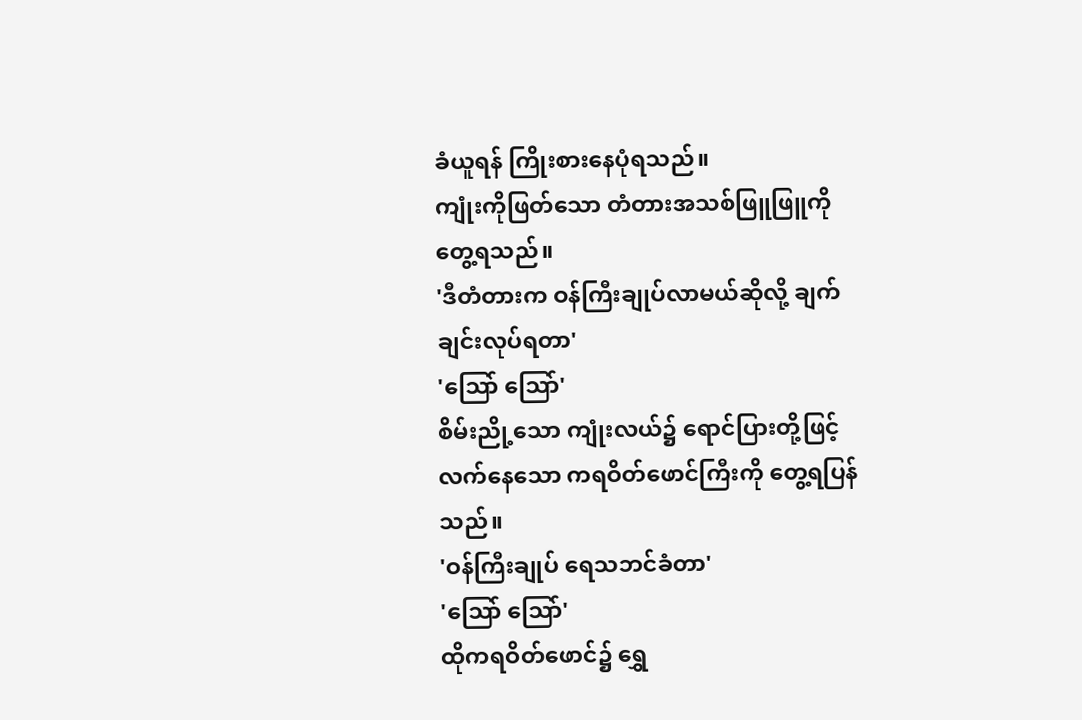ခံယူရန် ကြိုးစားနေပုံရသည်။
ကျုံးကိုဖြတ်သော တံတားအသစ်ဖြူဖြူကို တွေ့ရသည်။
'ဒီတံတားက ဝန်ကြီးချုပ်လာမယ်ဆိုလို့ ချက်ချင်းလုပ်ရတာ'
'သြော် သြော်'
စိမ်းညို့သော ကျုံးလယ်၌ ရောင်ပြားတို့ဖြင့်လက်နေသော ကရဝိတ်ဖောင်ကြီးကို တွေ့ရပြန်သည်။
'ဝန်ကြီးချုပ် ရေသဘင်ခံတာ'
'သြော် သြော်'
ထိုကရဝိတ်ဖောင်၌ ရွှေ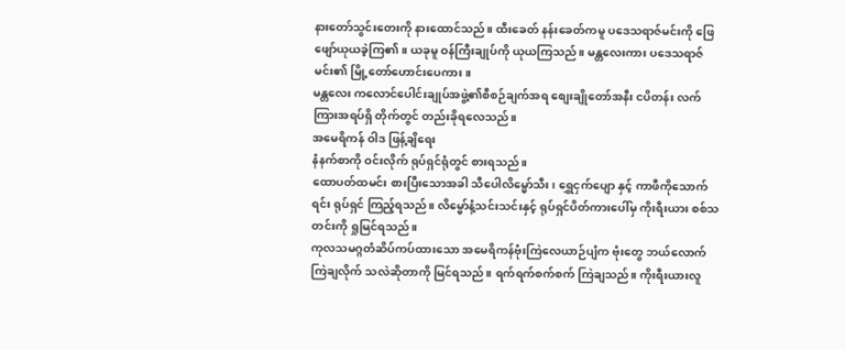နားတော်သွင်းတေးကို နားထောင်သည်။ ထီးခေတ် နန်းခေတ်ကမူ ပဒေသရာဇ်မင်းကို ဖြေဖျော်ယုယခဲ့ကြ၏။ ယခုမူ ဝန်ကြီးချုပ်ကို ယုယကြသည်။ မန္တလေးကား ပဒေသရာဇ်မင်း၏ မြို့တော်ဟောင်းပေကား။
မန္တလေး ကလောင်ပေါင်းချုပ်အဖွဲ့၏စီစဉ်ချက်အရ စျေးချိုတော်အနီး ငပိတန်း လက်ကြားအရပ်ရှိ တိုက်တွင် တည်းခိုရလေသည်။
အမေရိကန် ဝါဒ ဖြန့်ချိရေး
နံနက်စာကို ဝင်းလိုက် ရုပ်ရှင်ရုံတွင် စားရသည်။
ထောပတ်ထမင်း စားပြီးသောအခါ သီပေါလိမ္မော်သီး၊ ရွှေငှက်ပျော နှင့် ကာဖီကိုသောက်ရင်း ရုပ်ရှင် ကြည့်ရသည်။ လိမ္ဗော်နံ့သင်းသင်းနှင့် ရုပ်ရှင်ပိတ်ကားပေါ်မှ ကိုးရီးယား စစ်သတင်းကို ရှုမြင်ရသည်။
ကုလသမဂ္ဂတံဆိပ်ကပ်ထားသော အမေရိကန်ဗုံးကြဲလေယာဉ်ပျံက ဗုံးတွေ ဘယ်လောက်ကြဲချလိုက် သလဲဆိုတာကို မြင်ရသည်။ ရက်ရက်စက်စက် ကြဲချသည်။ ကိုးရီးယားလူ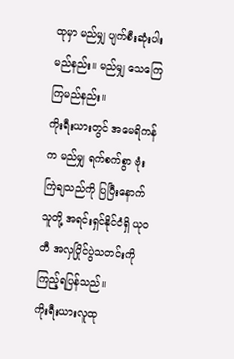ထုမှာ မည်မျှ ပျက်စီးဆုံးပါးမည်နည်း။ မည်မျှ သေကြေ ကြမည်နည်း။
ကိုးရီးယားတွင် အမေရိကန်က မည်မျှ ရက်စက်စွာ ဗုံးကြဲချသည်ကို ပြပြီးနောက် သူတို့ အရင်းရှင်နိုင်ငံရှိ ယုဝတီ အလှပြိုင်ပွဲသတင်းကို ကြည့်ရပြန်သည်။
ကိုးရီးယားလူထု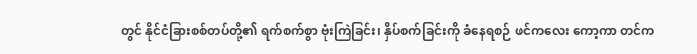တွင် နိုင်ငံခြားစစ်တပ်တို့၏ ရက်စက်စွာ ဗုံးကြဲခြင်း၊ နှိပ်စက်ခြင်းကို ခံနေရစဉ် ဖင်ကလေး ကော့ကာ တင်က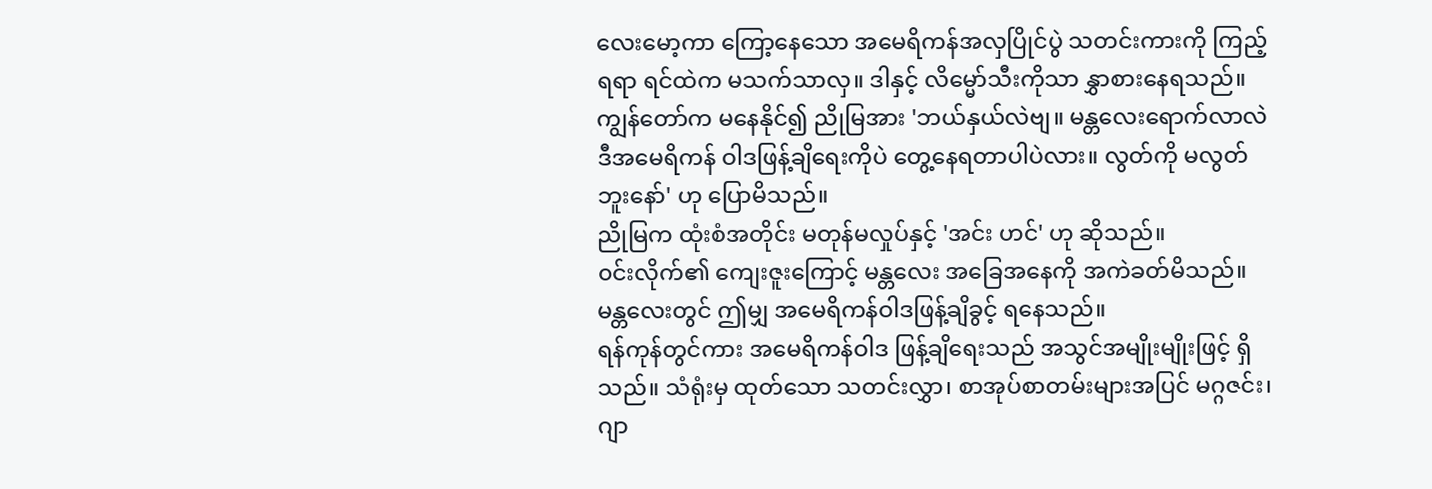လေးမော့ကာ ကြော့နေသော အမေရိကန်အလှပြိုင်ပွဲ သတင်းကားကို ကြည့်ရရာ ရင်ထဲက မသက်သာလှ။ ဒါနှင့် လိမ္မော်သီးကိုသာ နွှာစားနေရသည်။
ကျွန်တော်က မနေနိုင်၍ ညိုမြအား 'ဘယ်နှယ်လဲဗျ။ မန္တလေးရောက်လာလဲ ဒီအမေရိကန် ဝါဒဖြန့်ချိရေးကိုပဲ တွေ့နေရတာပါပဲလား။ လွတ်ကို မလွတ်ဘူးနော်' ဟု ပြောမိသည်။
ညိုမြက ထုံးစံအတိုင်း မတုန်မလှုပ်နှင့် 'အင်း ဟင်' ဟု ဆိုသည်။
၀င်းလိုက်၏ ကျေးဇူးကြောင့် မန္တလေး အခြေအနေကို အကဲခတ်မိသည်။ မန္တလေးတွင် ဤမျှ အမေရိကန်ဝါဒဖြန့်ချိခွင့် ရနေသည်။
ရန်ကုန်တွင်ကား အမေရိကန်ဝါဒ ဖြန့်ချိရေးသည် အသွင်အမျိုးမျိုးဖြင့် ရှိသည်။ သံရုံးမှ ထုတ်သော သတင်းလွှာ၊ စာအုပ်စာတမ်းများအပြင် မဂ္ဂဇင်း၊ ဂျာ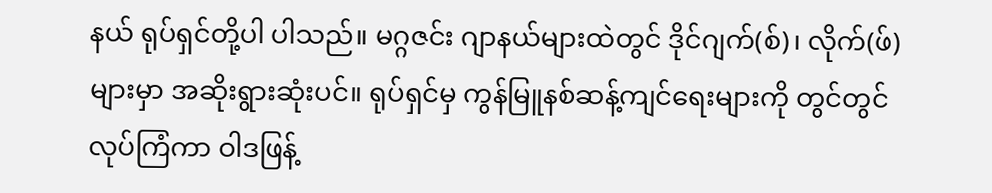နယ် ရုပ်ရှင်တို့ပါ ပါသည်။ မဂ္ဂဇင်း ဂျာနယ်များထဲတွင် ဒိုင်ဂျက်(စ်)၊ လိုက်(ဖ်)များမှာ အဆိုးရွားဆုံးပင်။ ရုပ်ရှင်မှ ကွန်မြူနစ်ဆန့်ကျင်ရေးများကို တွင်တွင် လုပ်ကြံကာ ဝါဒဖြန့်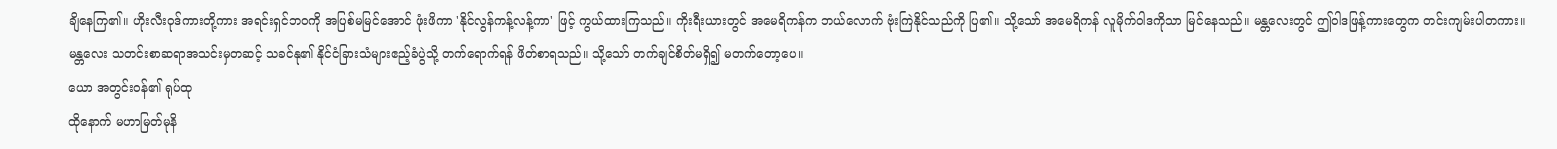ချိနေကြ၏။ ဟိုးလီးဝုဒ်ကားတို့ကား အရင်းရှင်ဘဝကို အပြစ်မမြင်အောင် ဖုံးဖိကာ 'နိုင်လွန်ကန့်လန့်ကာ' ဖြင့် ကွယ်ထားကြသည်။ ကိုးရီးယားတွင် အမေရိကန်က ဘယ်လောက် ဗုံးကြဲနိုင်သည်ကို ပြ၏။ သို့သော် အမေရိကန် လူမိုက်ဝါဒကိုသာ မြင်နေသည်။ မန္တလေးတွင် ဤဝါဒဖြန့်ကားတွေက တင်းကျမ်းပါတကား။
မန္တလေး သတင်းစာဆရာအသင်းမှတဆင့် သခင်နု၏ နိုင်ငံခြားသံများဧည့်ခံပွဲသို့ တက်ရောက်ရန် ဖိတ်စာရသည်။ သို့သော် တက်ချင်စိတ်မရှိ၍ မတက်တော့ပေ။
ယော အတွင်းဝန်၏ ရုပ်ထု
ထိုနောက် မဟာမြတ်မုနိ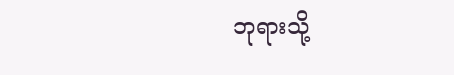ဘုရားသို့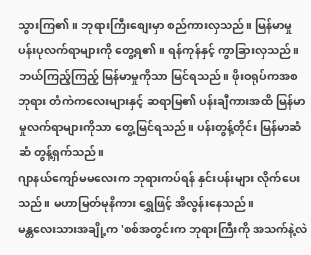သွားကြ၏။ ဘုရားကြီးစျေးမှာ စည်ကားလှသည်။ မြန်မာမှု ပန်းပုလက်ရာများကို တွေ့ရ၏။ ရန်ကုန်နှင့် ကွာခြားလှသည်။ ဘယ်ကြည့်ကြည့် မြန်မာမှုကိုသာ မြင်ရသည်။ ဖိုးဝရုပ်ကအစ ဘုရား တံကဲကလေးများနှင့် ဆရာမြ၏ ပန်းချီကားအထိ မြန်မာမှုလက်ရာများကိုသာ တွေ့မြင်ရသည်။ ပန်းတွန့်တိုင်း မြန်မာဆံဆံ တွန့်ရှက်သည်။
ဂျာနယ်ကျော်မမလေးက ဘုရားကပ်ရန် နှင်းပန်းများ လိုက်ပေးသည်။ မဟာမြတ်မုနိကား ရွှေဖြင့် အိလွန်းနေသည်။
မန္တလေးသားအချို့က 'စစ်အတွင်းက ဘုရားကြီးကို အသက်နဲ့လဲ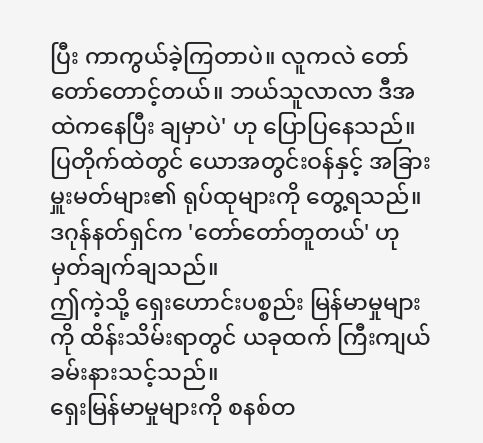ပြီး ကာကွယ်ခဲ့ကြတာပဲ။ လူကလဲ တော်တော်တောင့်တယ်။ ဘယ်သူလာလာ ဒီအထဲကနေပြီး ချမှာပဲ' ဟု ပြောပြနေသည်။
ပြတိုက်ထဲတွင် ယောအတွင်းဝန်နှင့် အခြား မှူးမတ်များ၏ ရုပ်ထုများကို တွေ့ရသည်။ ဒဂုန်နတ်ရှင်က 'တော်တော်တူတယ်' ဟု မှတ်ချက်ချသည်။
ဤကဲ့သို့ ရှေးဟောင်းပစ္စည်း မြန်မာမှုများကို ထိန်းသိမ်းရာတွင် ယခုထက် ကြီးကျယ် ခမ်းနားသင့်သည်။
ရှေးမြန်မာမှုများကို စနစ်တ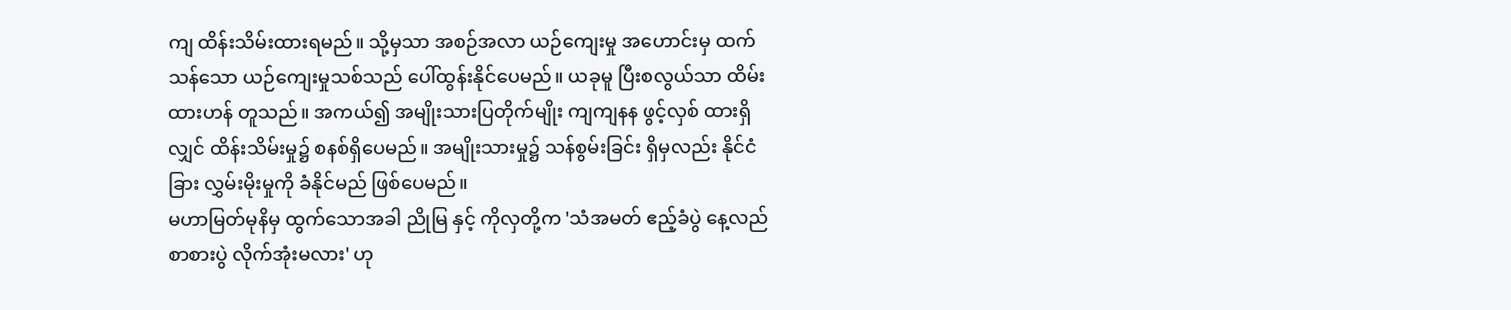ကျ ထိန်းသိမ်းထားရမည်။ သို့မှသာ အစဉ်အလာ ယဉ်ကျေးမှု အဟောင်းမှ ထက်သန်သော ယဉ်ကျေးမှုသစ်သည် ပေါ်ထွန်းနိုင်ပေမည်။ ယခုမူ ပြီးစလွယ်သာ ထိမ်းထားဟန် တူသည်။ အကယ်၍ အမျိုးသားပြတိုက်မျိုး ကျကျနန ဖွင့်လှစ် ထားရှိလျှင် ထိန်းသိမ်းမှု၌ စနစ်ရှိပေမည်။ အမျိုးသားမှု၌ သန်စွမ်းခြင်း ရှိမှလည်း နိုင်ငံခြား လွှမ်းမိုးမှုကို ခံနိုင်မည် ဖြစ်ပေမည်။
မဟာမြတ်မုနိမှ ထွက်သောအခါ ညိုမြ နှင့် ကိုလှတို့က 'သံအမတ် ဧည့်ခံပွဲ နေ့လည်စာစားပွဲ လိုက်အုံးမလား' ဟု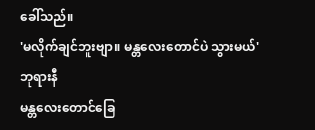ခေါ်သည်။
'မလိုက်ချင်ဘူးဗျာ။ မန္တလေးတောင်ပဲ သွားမယ်'
ဘုရားနီ
မန္တလေးတောင်ခြေ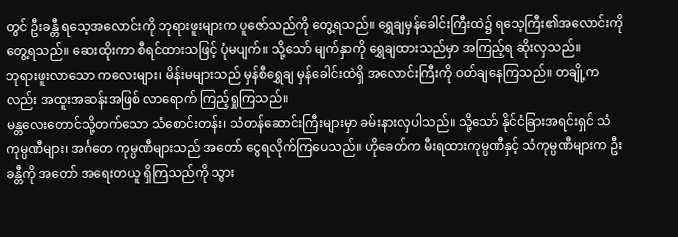တွင် ဦးခန္တီ ရသေ့အလောင်းကို ဘုရားဖူးများက ပူဇော်သည်ကို တွေ့ရသည်။ ရွှေချမှန်ခေါင်းကြီးထဲ၌ ရသေ့ကြီး၏အလောင်းကို တွေ့ရသည်။ ဆေးထိုးကာ စီရင်ထားသဖြင့် ပုံမပျက်။ သို့သော် မျက်နှာကို ရွှေချထားသည်မှာ အကြည့်ရ ဆိုးလှသည်။
ဘုရားဖူးလာသော ကလေးများ၊ မိန်းမများသည် မှန်စီရွှေချ မှန်ခေါင်းထဲရှိ အလောင်းကြီးကို ဝတ်ချနေကြသည်။ တချို့ကလည်း အထူးအဆန်းအဖြစ် လာရောက် ကြည့်ရှုကြသည်။
မန္တလေးတောင်သို့တက်သော သံစောင်းတန်း၊ သံတန်ဆောင်းကြီးများမှာ ခမ်းနားလှပါသည်။ သို့သော် နိုင်ငံခြားအရင်းရှင် သံကုမ္ပဏီများ၊ အင်္ဂတေ ကုမ္ပဏီများသည် အတော် ငွေရလိုက်ကြပေသည်။ ဟိုခေတ်က မီးရထားကုမ္ပဏီနှင့် သံကုမ္ပဏီများက ဦးခန္တီကို အတော် အရေးတယူ ရှိကြသည်ကို သွား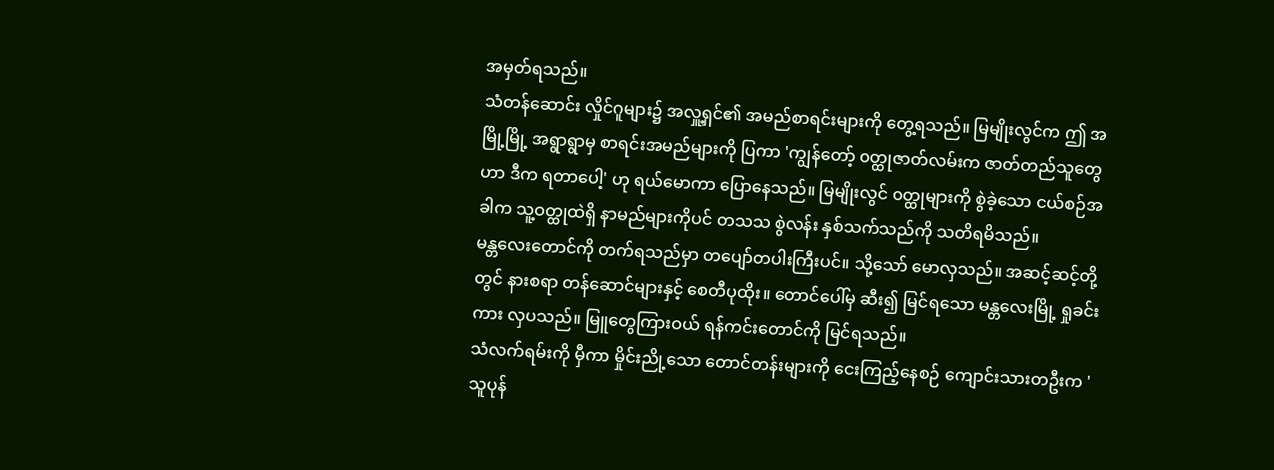အမှတ်ရသည်။
သံတန်ဆောင်း လှိုင်ဂူများ၌ အလှူ့ရှင်၏ အမည်စာရင်းများကို တွေ့ရသည်။ မြမျိုးလွင်က ဤ အမြို့မြို့ အရွာရွာမှ စာရင်းအမည်များကို ပြကာ 'ကျွန်တော့် ၀တ္ထုဇာတ်လမ်းက ဇာတ်တည်သူတွေဟာ ဒီက ရတာပေါ့' ဟု ရယ်မောကာ ပြောနေသည်။ မြမျိုးလွင် ၀တ္ထုများကို စွဲခဲ့သော ငယ်စဉ်အခါက သူ့ဝတ္ထုထဲရှိ နာမည်များကိုပင် တသသ စွဲလန်း နှစ်သက်သည်ကို သတိရမိသည်။
မန္တလေးတောင်ကို တက်ရသည်မှာ တပျော်တပါးကြီးပင်။ သို့သော် မောလှသည်။ အဆင့်ဆင့်တို့တွင် နားစရာ တန်ဆောင်များနှင့် စေတီပုထိုး။ တောင်ပေါ်မှ ဆီး၍ မြင်ရသော မန္တလေးမြို့ ရှုခင်းကား လှပသည်။ မြူတွေကြားဝယ် ရန်ကင်းတောင်ကို မြင်ရသည်။
သံလက်ရမ်းကို မှီကာ မှိုင်းညို့သော တောင်တန်းများကို ငေးကြည့်နေစဉ် ကျောင်းသားတဦးက 'သူပုန်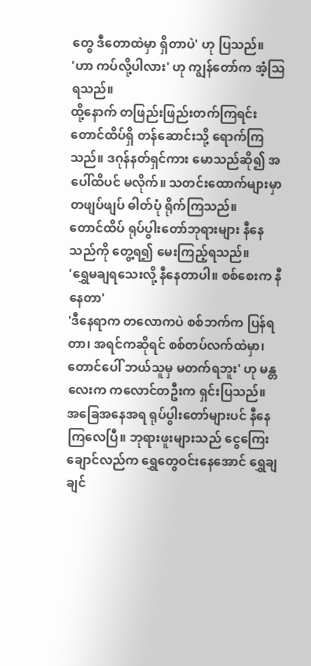တွေ ဒီတောထဲမှာ ရှိတာပဲ' ဟု ပြသည်။
'ဟာ ကပ်လို့ပါလား' ဟု ကျွန်တော်က အံ့သြရသည်။
ထို့နောက် တဖြည်းဖြည်းတက်ကြရင်း တောင်ထိပ်ရှိ တန်ဆောင်းသို့ ရောက်ကြသည်။ ဒဂုန်နတ်ရှင်ကား မောသည်ဆို၍ အပေါ်ထိပင် မလိုက်။ သတင်းထောက်များမှာ တဖျပ်ဖျပ် ဓါတ်ပုံ ရိုက်ကြသည်။
တောင်ထိပ် ရုပ်ပွါးတော်ဘုရားများ နီနေသည်ကို တွေ့ရ၍ မေးကြည့်ရသည်။
'ရွှေမချရသေးလို့ နီနေတာပါ။ စစ်စေးက နီနေတာ'
'ဒီနေရာက တလောကပဲ စစ်ဘက်က ပြန်ရတာ၊ အရင်ကဆိုရင် စစ်တပ်လက်ထဲမှာ၊ တောင်ပေါ် ဘယ်သူမှ မတက်ရဘူး' ဟု မန္တလေးက ကလောင်တဦးက ရှင်းပြသည်။
အခြေအနေအရ ရုပ်ပွါးတော်များပင် နီနေကြလေပြီ။ ဘုရားဖူးများသည် ငွေကြေးချောင်လည်က ရွှေတွေဝင်းနေအောင် ရွှေချချင်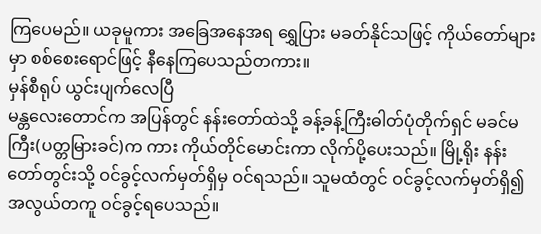ကြပေမည်။ ယခုမူကား အခြေအနေအရ ရွှေပြား မခတ်နိုင်သဖြင့် ကိုယ်တော်များ မှာ စစ်စေးရောင်ဖြင့် နီနေကြပေသည်တကား။
မှန်စီရုပ် ယွင်းပျက်လေပြီ
မန္တလေးတောင်က အပြန်တွင် နန်းတော်ထဲသို့ ခန့်ခန့်ကြီးဓါတ်ပုံတိုက်ရှင် မခင်မကြီး(ပတ္တမြားခင်)က ကား ကိုယ်တိုင်မောင်းကာ လိုက်ပို့ပေးသည်။ မြို့ရိုး နန်းတော်တွင်းသို့ ဝင်ခွင့်လက်မှတ်ရှိမှ ဝင်ရသည်။ သူမထံတွင် ဝင်ခွင့်လက်မှတ်ရှိ၍ အလွယ်တကူ ဝင်ခွင့်ရပေသည်။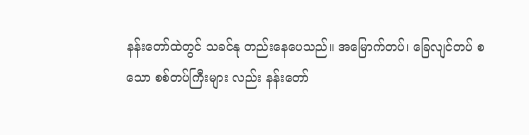နန်းတော်ထဲတွင် သခင်နု တည်းနေပေသည်။ အမြောက်တပ်၊ ခြေလျင်တပ် စသော စစ်တပ်ကြီးများ လည်း နန်းတော်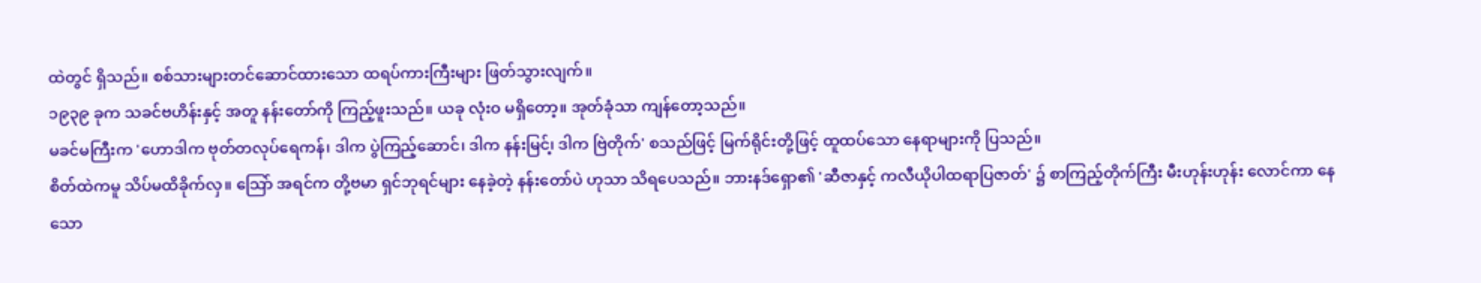ထဲတွင် ရှိသည်။ စစ်သားများတင်ဆောင်ထားသော ထရပ်ကားကြီးများ ဖြတ်သွားလျက်။
၁၉၃၉ ခုက သခင်ဗဟိန်းနှင့် အတူ နန်းတော်ကို ကြည့်ဖူးသည်။ ယခု လုံးဝ မရှိတော့။ အုတ်ခုံသာ ကျန်တော့သည်။
မခင်မကြီးက 'ဟောဒါက ဗုတ်တလုပ်ရေကန်၊ ဒါက ပွဲကြည့်ဆောင်၊ ဒါက နန်းမြင်၊့ ဒါက ဗြဲတိုက်' စသည်ဖြင့် မြက်ရိုင်းတို့ဖြင့် ထူထပ်သော နေရာများကို ပြသည်။
စိတ်ထဲကမူ သိပ်မထိခိုက်လှ။ သြော် အရင်က တို့ဗမာ ရှင်ဘုရင်များ နေခဲ့တဲ့ နန်းတော်ပဲ ဟုသာ သိရပေသည်။ ဘားနဒ်ရှော၏ 'ဆီဇာနှင့် ကလီယိုပါထရာပြဇာတ်' ၌ စာကြည့်တိုက်ကြီး မီးဟုန်းဟုန်း လောင်ကာ နေသော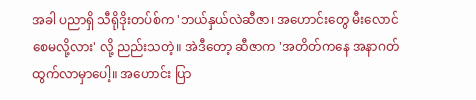အခါ ပညာရှိ သီရိုဒိုးတပ်စ်က 'ဘယ်နှယ်လဲဆီဇာ၊ အဟောင်းတွေ မီးလောင်စေမလို့လား' လို့ ညည်းသတဲ့။ အဲဒီတော့ ဆီဇာက 'အတိတ်ကနေ အနာဂတ်ထွက်လာမှာပေါ့။ အဟောင်း ပြာ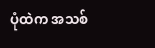ပုံထဲက အသစ်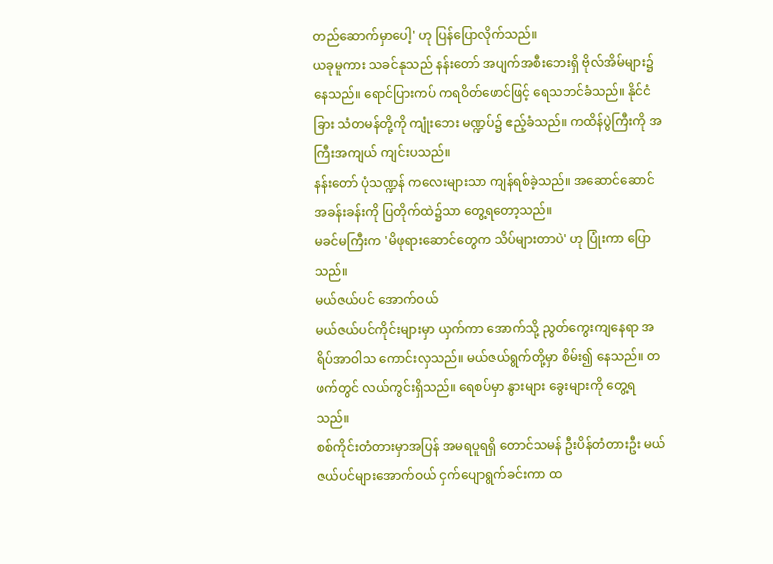တည်ဆောက်မှာပေါ့' ဟု ပြန်ပြောလိုက်သည်။
ယခုမူကား သခင်နုသည် နန်းတော် အပျက်အစီးဘေးရှိ ဗိုလ်အိမ်များ၌ နေသည်။ ရောင်ပြားကပ် ကရဝိတ်ဖောင်ဖြင့် ရေသဘင်ခံသည်။ နိုင်ငံခြား သံတမန်တို့ကို ကျုံးဘေး မဏ္ဍပ်၌ ဧည့်ခံသည်။ ကထိန်ပွဲကြီးကို အကြီးအကျယ် ကျင်းပသည်။
နန်းတော် ပုံသဏ္ဍန် ကလေးများသာ ကျန်ရစ်ခဲ့သည်။ အဆောင်ဆောင် အခန်းခန်းကို ပြတိုက်ထဲ၌သာ တွေ့ရတော့သည်။
မခင်မကြီးက 'မိဖုရားဆောင်တွေက သိပ်များတာပဲ' ဟု ပြုံးကာ ပြောသည်။
မယ်ဇယ်ပင် အောက်ဝယ်
မယ်ဇယ်ပင်ကိုင်းများမှာ ယှက်ကာ အောက်သို့ ညွတ်ကွေးကျနေရာ အရိပ်အာဝါသ ကောင်းလှသည်။ မယ်ဇယ်ရွက်တို့မှာ စိမ်း၍ နေသည်။ တဖက်တွင် လယ်ကွင်းရှိသည်။ ရေစပ်မှာ နွားများ ခွေးများကို တွေ့ရသည်။
စစ်ကိုင်းတံတားမှာအပြန် အမရပူရရှိ တောင်သမန် ဦးပိန်တံတားဦး မယ်ဇယ်ပင်များအောက်ဝယ် ငှက်ပျောရွက်ခင်းကာ ထ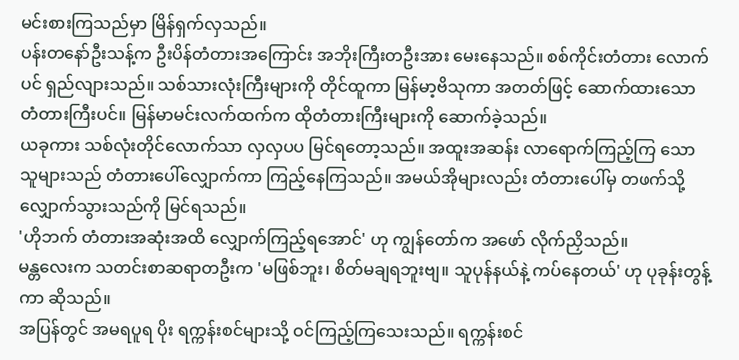မင်းစားကြသည်မှာ မြိန်ရှက်လှသည်။
ပန်းတနော်ဦးသန့်က ဦးပိန်တံတားအကြောင်း အဘိုးကြီးတဦးအား မေးနေသည်။ စစ်ကိုင်းတံတား လောက်ပင် ရှည်လျားသည်။ သစ်သားလုံးကြီးများကို တိုင်ထူကာ မြန်မာ့ဗိသုကာ အတတ်ဖြင့် ဆောက်ထားသော တံတားကြီးပင်။ မြန်မာမင်းလက်ထက်က ထိုတံတားကြီးများကို ဆောက်ခဲ့သည်။
ယခုကား သစ်လုံးတိုင်လောက်သာ လှလှပပ မြင်ရတော့သည်။ အထူးအဆန်း လာရောက်ကြည့်ကြ သော သူများသည် တံတားပေါ်လျှောက်ကာ ကြည့်နေကြသည်။ အမယ်အိုများလည်း တံတားပေါ်မှ တဖက်သို့ လျှောက်သွားသည်ကို မြင်ရသည်။
'ဟိုဘက် တံတားအဆုံးအထိ လျှောက်ကြည့်ရအောင်' ဟု ကျွန်တော်က အဖော် လိုက်ညှိသည်။
မန္တလေးက သတင်းစာဆရာတဦးက 'မဖြစ်ဘူး၊ စိတ်မချရဘူးဗျ။ သူပုန်နယ်နဲ့ ကပ်နေတယ်' ဟု ပုခုန်းတွန့်ကာ ဆိုသည်။
အပြန်တွင် အမရပူရ ပိုး ရက္ကန်းစင်များသို့ ဝင်ကြည့်ကြသေးသည်။ ရက္ကန်းစင်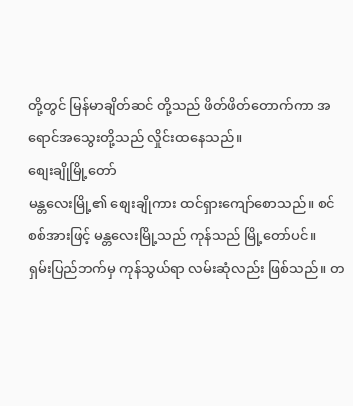တို့တွင် မြန်မာချိတ်ဆင် တို့သည် ဖိတ်ဖိတ်တောက်ကာ အရောင်အသွေးတို့သည် လှိုင်းထနေသည်။
စျေးချိုမြို့တော်
မန္တလေးမြို့၏ စျေးချိုကား ထင်ရှားကျော်စောသည်။ စင်စစ်အားဖြင့် မန္တလေးမြို့သည် ကုန်သည် မြို့တော်ပင်။
ရှမ်းပြည်ဘက်မှ ကုန်သွယ်ရာ လမ်းဆုံလည်း ဖြစ်သည်။ တ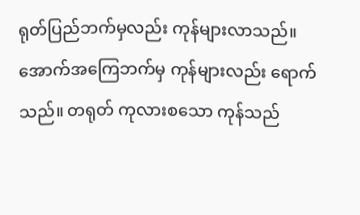ရုတ်ပြည်ဘက်မှလည်း ကုန်များလာသည်။ အောက်အကြေဘက်မှ ကုန်များလည်း ရောက်သည်။ တရုတ် ကုလားစသော ကုန်သည်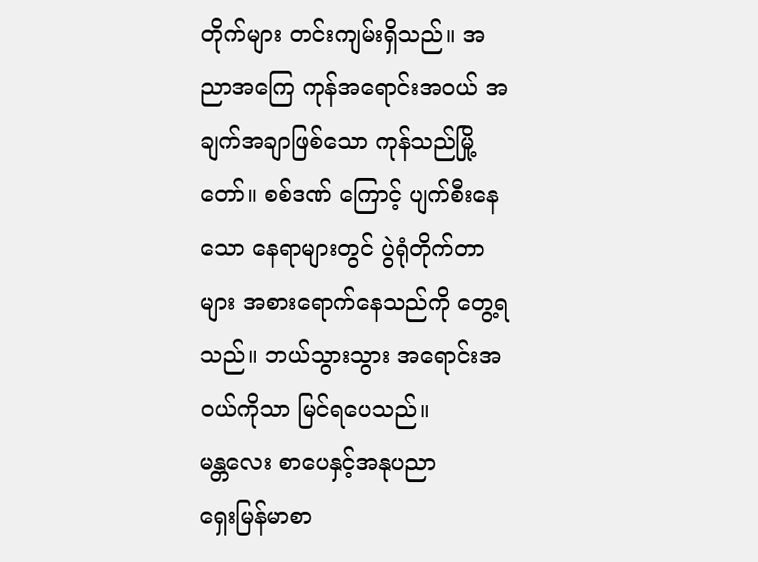တိုက်များ တင်းကျမ်းရှိသည်။ အညာအကြေ ကုန်အရောင်းအဝယ် အချက်အချာဖြစ်သော ကုန်သည်မြို့တော်။ စစ်ဒဏ် ကြောင့် ပျက်စီးနေသော နေရာများတွင် ပွဲရုံတိုက်တာများ အစားရောက်နေသည်ကို တွေ့ရသည်။ ဘယ်သွားသွား အရောင်းအဝယ်ကိုသာ မြင်ရပေသည်။
မန္တလေး စာပေနှင့်အနုပညာ
ရှေးမြန်မာစာ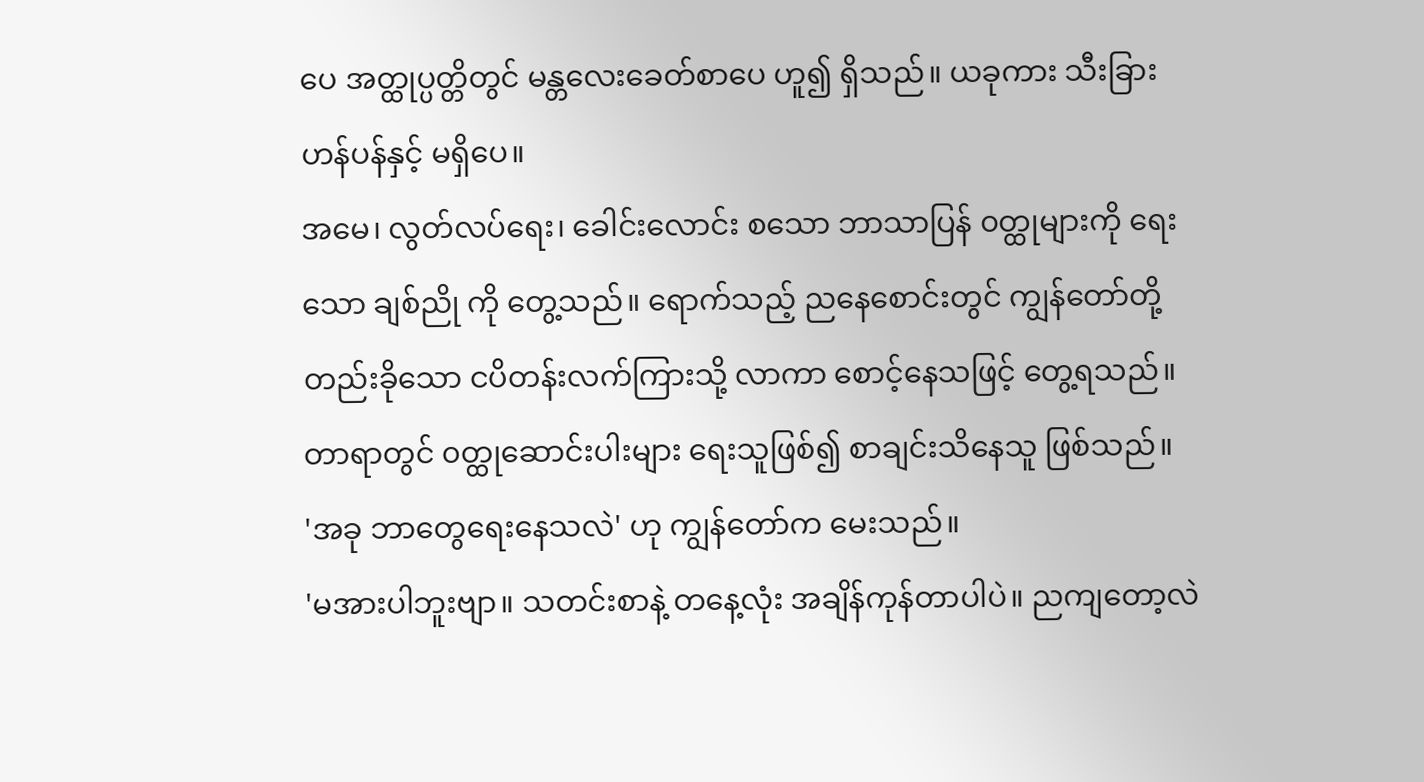ပေ အတ္ထုပ္ပတ္တိတွင် မန္တလေးခေတ်စာပေ ဟူ၍ ရှိသည်။ ယခုကား သီးခြားဟန်ပန်နှင့် မရှိပေ။
အမေ၊ လွတ်လပ်ရေး၊ ခေါင်းလောင်း စသော ဘာသာပြန် ၀တ္ထုများကို ရေးသော ချစ်ညို ကို တွေ့သည်။ ရောက်သည့် ညနေစောင်းတွင် ကျွန်တော်တို့ တည်းခိုသော ငပိတန်းလက်ကြားသို့ လာကာ စောင့်နေသဖြင့် တွေ့ရသည်။ တာရာတွင် ၀တ္ထုဆောင်းပါးများ ရေးသူဖြစ်၍ စာချင်းသိနေသူ ဖြစ်သည်။
'အခု ဘာတွေရေးနေသလဲ' ဟု ကျွန်တော်က မေးသည်။
'မအားပါဘူးဗျာ။ သတင်းစာနဲ့ တနေ့လုံး အချိန်ကုန်တာပါပဲ။ ညကျတော့လဲ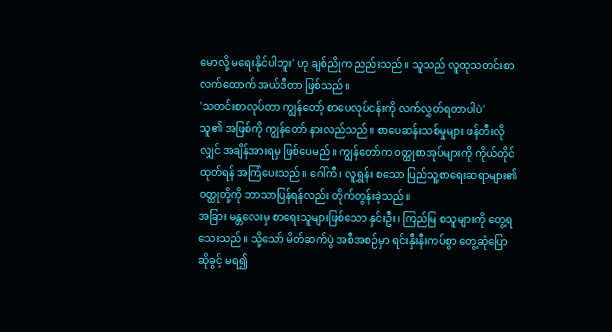မောလို့ မရေးနိုင်ပါဘူး' ဟု ချစ်ညိုက ညည်းသည်။ သူသည် လူထုသတင်းစာ လက်ထောက် အယ်ဒီတာ ဖြစ်သည်။
'သတင်းစာလုပ်တာ ကျွန်တော့် စာပေလုပ်ငန်းကို လက်လွှတ်ရတာပါပဲ'
သူ၏ အဖြစ်ကို ကျွန်တော် နားလည်သည်။ စာပေဆန်းသစ်မှုများ ဖန်တီးလိုလျှင် အချိန်အားရမှ ဖြစ်ပေမည်။ ကျွန်တော်က ၀တ္ထုစာအုပ်များကို ကိုယ်တိုင်ထုတ်ရန် အကြံပေးသည်။ ဂေါ်ကီ၊ လူရွှန်း စသော ပြည်သူ့စာရေးဆရာများ၏ ၀တ္ထုတို့ကို ဘာသာပြန်ရန်လည်း တိုက်တွန်းခဲ့သည်။
အခြား မန္တလေးမှ စာရေးသူများဖြစ်သော နှင်းဦး၊ ကြည်မြ စသူများကို တွေ့ရသေးသည်။ သို့သော် မိတ်ဆက်ပွဲ အစီအစဉ်မှာ ရင်းနှီးနီးကပ်စွာ တွေ့ဆုံပြောဆိုခွင့် မရ၍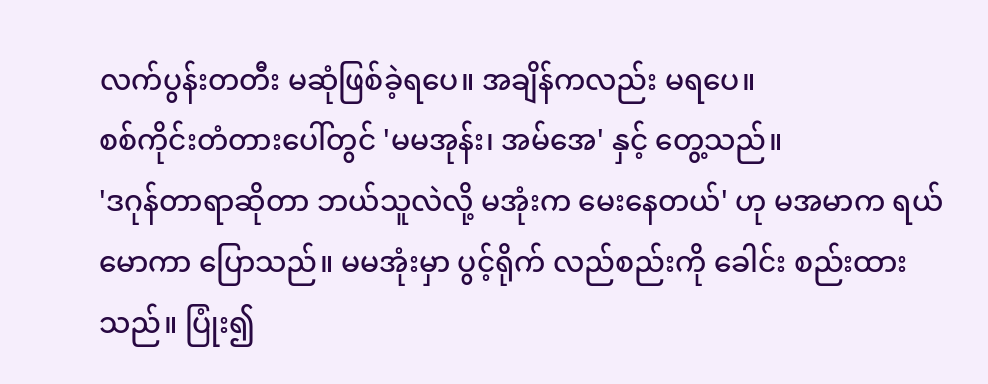လက်ပွန်းတတီး မဆုံဖြစ်ခဲ့ရပေ။ အချိန်ကလည်း မရပေ။
စစ်ကိုင်းတံတားပေါ်တွင် 'မမအုန်း၊ အမ်အေ' နှင့် တွေ့သည်။
'ဒဂုန်တာရာဆိုတာ ဘယ်သူလဲလို့ မအုံးက မေးနေတယ်' ဟု မအမာက ရယ်မောကာ ပြောသည်။ မမအုံးမှာ ပွင့်ရိုက် လည်စည်းကို ခေါင်း စည်းထားသည်။ ပြုံး၍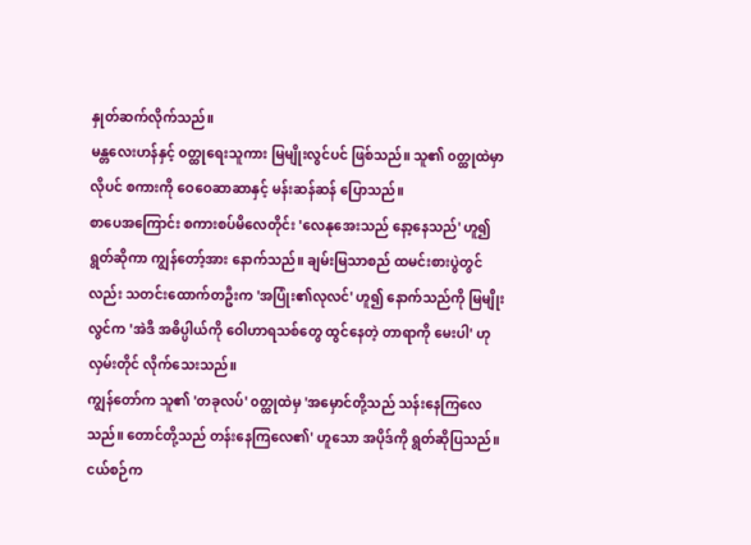နှုတ်ဆက်လိုက်သည်။
မန္တလေးဟန်နှင့် ၀တ္ထုရေးသူကား မြမျိုးလွင်ပင် ဖြစ်သည်။ သူ၏ ၀တ္ထုထဲမှာလိုပင် စကားကို ဝေဝေဆာဆာနှင့် မန်းဆန်ဆန် ပြောသည်။
စာပေအကြောင်း စကားစပ်မိလေတိုင်း 'လေနုအေးသည် နော့နေသည်' ဟူ၍ ရွတ်ဆိုကာ ကျွန်တော့်အား နောက်သည်။ ချမ်းမြသာစည် ထမင်းစားပွဲတွင်လည်း သတင်းထောက်တဦးက 'အပြုံး၏လုလင်' ဟူ၍ နောက်သည်ကို မြမျိုးလွင်က 'အဲဒီ အဓိပ္ပါယ်ကို ဝေါဟာရသစ်တွေ ထွင်နေတဲ့ တာရာကို မေးပါ' ဟု လှမ်းတိုင် လိုက်သေးသည်။
ကျွန်တော်က သူ၏ 'တခုလပ်' ၀တ္ထုထဲမှ 'အမှောင်တို့သည် သန်းနေကြလေသည်။ တောင်တို့သည် တန်းနေကြလေ၏' ဟူသော အပိုဒ်ကို ရွတ်ဆိုပြသည်။ ငယ်စဉ်က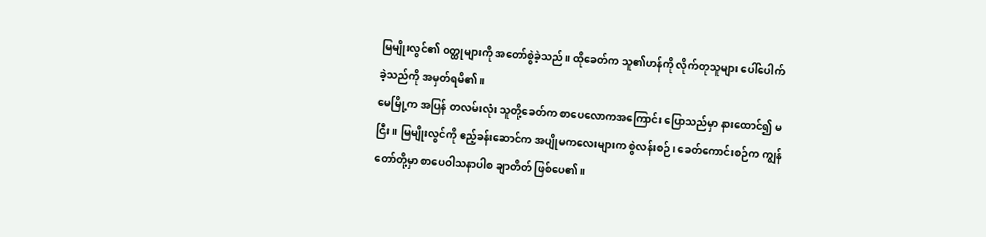မြမျိုးလွင်၏ ၀တ္ထုများကို အတော်စွဲခဲ့သည်။ ထိုခေတ်က သူ၏ဟန်ကို လိုက်တုသူများ ပေါ်ပေါက်ခဲ့သည်ကို အမှတ်ရမိ၏။
မေမြို့က အပြန် တလမ်းလုံး သူတို့ခေတ်က စာပေလောကအကြောင်း ပြောသည်မှာ နားထောင်၍ မငြီး။ မြမျိုးလွင်ကို ဧည့်ခန်းဆောင်က အပျိုမကလေးများက စွဲလန်းစဉ်၊ ခေတ်ကောင်းစဉ်က ကျွန်တော်တို့မှာ စာပေဝါသနာပါစ ချာတိတ် ဖြစ်ပေ၏။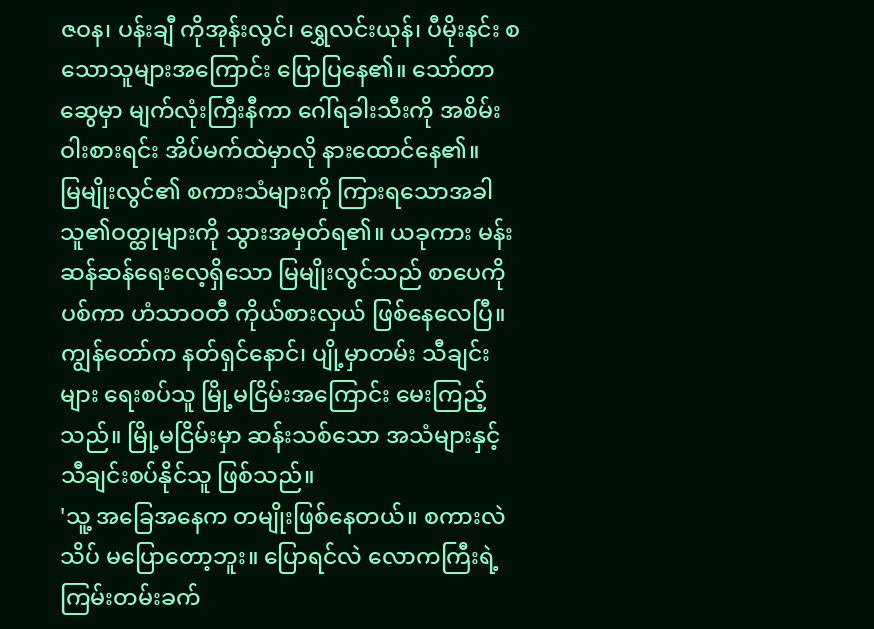ဇဝန၊ ပန်းချီ ကိုအုန်းလွင်၊ ရွှေလင်းယုန်၊ ပီမိုးနင်း စသောသူများအကြောင်း ပြောပြနေ၏။ သော်တာဆွေမှာ မျက်လုံးကြီးနီကာ ဂေါ်ရခါးသီးကို အစိမ်းဝါးစားရင်း အိပ်မက်ထဲမှာလို နားထောင်နေ၏။
မြမျိုးလွင်၏ စကားသံများကို ကြားရသောအခါ သူ၏ဝတ္ထုများကို သွားအမှတ်ရ၏။ ယခုကား မန်းဆန်ဆန်ရေးလေ့ရှိသော မြမျိုးလွင်သည် စာပေကို ပစ်ကာ ဟံသာဝတီ ကိုယ်စားလှယ် ဖြစ်နေလေပြီ။
ကျွန်တော်က နတ်ရှင်နောင်၊ ပျို့မှာတမ်း သီချင်းများ ရေးစပ်သူ မြို့မငြိမ်းအကြောင်း မေးကြည့်သည်။ မြို့မငြိမ်းမှာ ဆန်းသစ်သော အသံများနှင့် သီချင်းစပ်နိုင်သူ ဖြစ်သည်။
'သူ့ အခြေအနေက တမျိုးဖြစ်နေတယ်။ စကားလဲ သိပ် မပြောတော့ဘူး။ ပြောရင်လဲ လောကကြီးရဲ့ ကြမ်းတမ်းခက်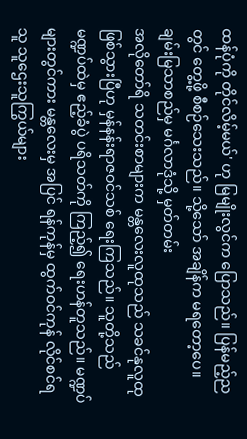ထန်ပုံကို တိုင်လိမ့်မယ်' ဟု မြမျိုးလွင်က ပြောသည်။ ပြန်မည့်ညတွင် တွေ့ဖို့ စီစဉ်သေးသည်။ သို့သော် အချိန်က မရတော့ပေ။
ချမ်းမြသာစည်မှ မင်္ဂလာဒုံသို့ မှတ်တမ်း
အလိုတော်ရိ သတင်းစာများက မန္တလေးလူထုသည် သခင်နုလူထု ဖြစ်သွားပြီဟု မှန်နန်းရာဇဝင်သစ် ရေးကြသည်။ သူတို့သည် မဏ္ဍပ်ထဲမှ ဧည့်ခံပွဲ ပရိသတ်ကို ကြည့်၍ ရေးဟန်တူသည်။ မဏ္ဍပ်များတွင်ကား မန္တလေးမှ အပြင် ရန်ကုန်မှ ထွက်ဝင်ကုန် လိုင်စင်ရသူ သူဌေးသူကြွယ်များ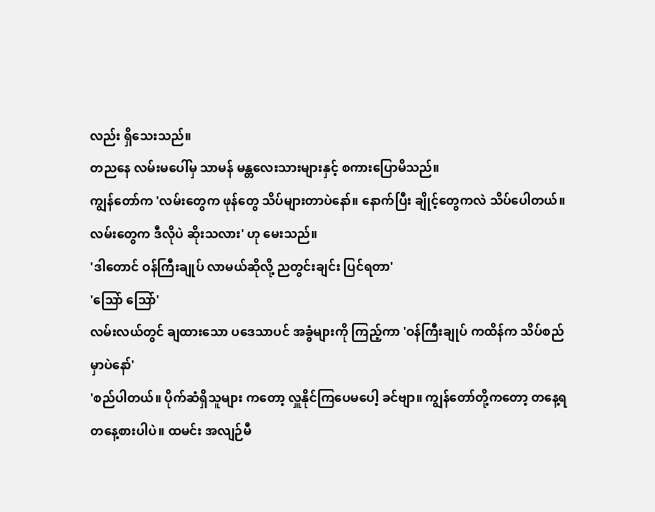လည်း ရှိသေးသည်။
တညနေ လမ်းမပေါ်မှ သာမန် မန္တလေးသားများနှင့် စကားပြောမိသည်။
ကျွန်တော်က 'လမ်းတွေက ဖုန်တွေ သိပ်များတာပဲနော်။ နောက်ပြီး ချိုင့်တွေကလဲ သိပ်ပေါတယ်။ လမ်းတွေက ဒီလိုပဲ ဆိုးသလား' ဟု မေးသည်။
'ဒါတောင် ဝန်ကြီးချုပ် လာမယ်ဆိုလို့ ညတွင်းချင်း ပြင်ရတာ'
'သြော် သြော်'
လမ်းလယ်တွင် ချထားသော ပဒေသာပင် အခွံများကို ကြည့်ကာ 'ဝန်ကြီးချုပ် ကထိန်က သိပ်စည် မှာပဲနော်'
'စည်ပါတယ်။ ပိုက်ဆံရှိသူများ ကတော့ လှူနိုင်ကြပေမပေါ့ ခင်ဗျာ။ ကျွန်တော်တို့ကတော့ တနေ့ရ တနေ့စားပါပဲ။ ထမင်း အလျဉ်မီ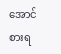အောင် စားရ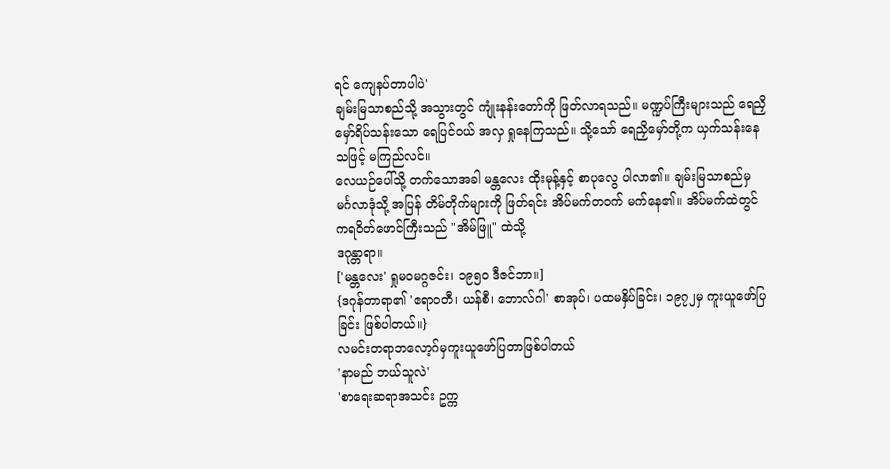ရင် ကျေနပ်တာပါပဲ'
ချမ်းမြသာစည်သို့ အသွားတွင် ကျုံးနန်းတော်ကို ဖြတ်လာရသည်။ မဏ္ဍပ်ကြီးများသည် ရေညှိ မှော်ရိပ်သန်းသော ရေပြင်ဝယ် အလှ ရှုနေကြသည်။ သို့သော် ရေညှိမှော်တို့က ယှက်သန်းနေသဖြင့် မကြည်လင်။
လေယဉ်ပေါ်သို့ တက်သောအခါ မန္တလေး ထိုးမုန့်နှင့် စာပုလွေ ပါလာ၏။ ချမ်းမြသာစည်မှ မင်္ဂလာဒုံသို့ အပြန် တိမ်တိုက်များကို ဖြတ်ရင်း အိပ်မက်တဝက် မက်နေ၏။ အိပ်မက်ထဲတွင် ကရဝိတ်ဖောင်ကြီးသည် "အိမ်ဖြူ" ထဲသို့
ဒဂုန္တာရာ။
['မန္တလေး' ရှုမဝမဂ္ဂဇင်း၊ ၁၉၅၀ ဒီဇင်ဘာ။]
{ဒဂုန်တာရာ၏ 'ဧရာဝတီ၊ ယန်စီ၊ ဘောလ်ဂါ' စာအုပ်၊ ပထမနှိပ်ခြင်း၊ ၁၉၇၂မှ ကူးယူဖော်ပြခြင်း ဖြစ်ပါတယ်။}
လမင်းတရာဘလော့ဂ်မှကူးယူဖော်ပြတာဖြစ်ပါတယ်
'နာမည် ဘယ်သူလဲ'
'စာရေးဆရာအသင်း ဥက္က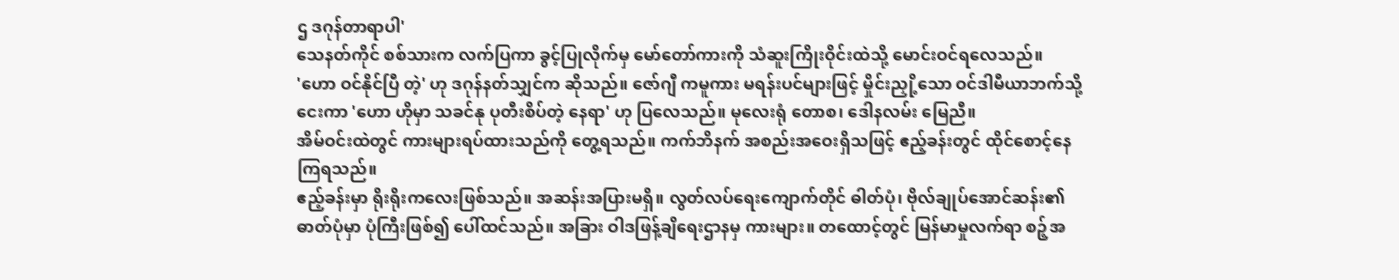ဌ ဒဂုန်တာရာပါ'
သေနတ်ကိုင် စစ်သားက လက်ပြကာ ခွင့်ပြုလိုက်မှ မော်တော်ကားကို သံဆူးကြိုးဝိုင်းထဲသို့ မောင်းဝင်ရလေသည်။
'ဟော ဝင်နိုင်ပြီ တဲ့' ဟု ဒဂုန်နတ်သျှင်က ဆိုသည်။ ဇော်ဂျီ ကမူကား မရန်းပင်များဖြင့် မှိုင်းညှို့သော ဝင်ဒါမီယာဘက်သို့ ငေးကာ 'ဟော ဟိုမှာ သခင်နု ပုတီးစိပ်တဲ့ နေရာ' ဟု ပြလေသည်။ မုလေးရုံ တောစ၊ ဒေါနလမ်း မြေညီ။
အိမ်ဝင်းထဲတွင် ကားများရပ်ထားသည်ကို တွေ့ရသည်။ ကက်ဘိနက် အစည်းအဝေးရှိသဖြင့် ဧည့်ခန်းတွင် ထိုင်စောင့်နေကြရသည်။
ဧည့်ခန်းမှာ ရိုးရိုးကလေးဖြစ်သည်။ အဆန်းအပြားမရှိ။ လွတ်လပ်ရေးကျောက်တိုင် ဓါတ်ပုံ၊ ဗိုလ်ချုပ်အောင်ဆန်း၏ ဓာတ်ပုံမှာ ပုံကြီးဖြစ်၍ ပေါ်ထင်သည်။ အခြား ဝါဒဖြန့်ချိရေးဌာနမှ ကားများ။ တထောင့်တွင် မြန်မာမှုလက်ရာ စဉ့်အ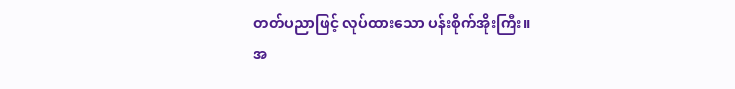တတ်ပညာဖြင့် လုပ်ထားသော ပန်းစိုက်အိုးကြီး။
အ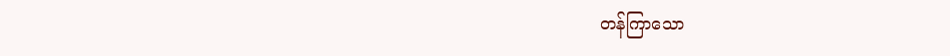တန်ကြာသော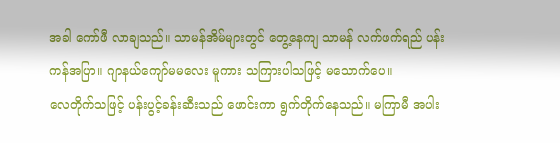အခါ ကော်ဖီ လာချသည်။ သာမန်အိမ်များတွင် တွေ့နေကျ သာမန် လက်ဖက်ရည် ပန်းကန်အပြာ။ ဂျာနယ်ကျော်မမလေး မူကား သကြားပါသဖြင့် မသောက်ပေ။
လေတိုက်သဖြင့် ပန်းပွင့်ခန်းဆီးသည် ဖောင်းကာ ရွက်တိုက်နေသည်။ မကြာမီ အပါး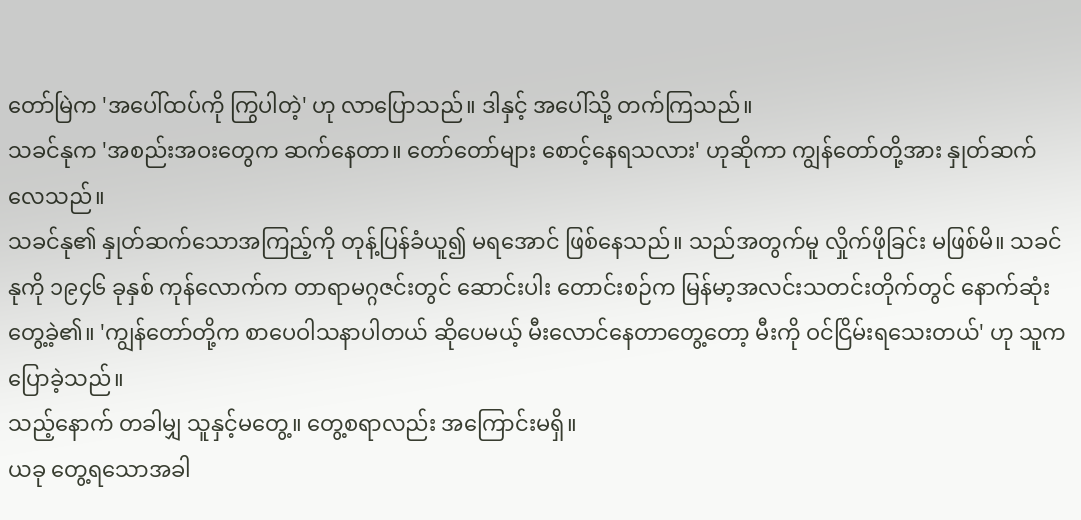တော်မြဲက 'အပေါ်ထပ်ကို ကြွပါတဲ့' ဟု လာပြောသည်။ ဒါနှင့် အပေါ်သို့ တက်ကြသည်။
သခင်နုက 'အစည်းအဝးတွေက ဆက်နေတာ။ တော်တော်များ စောင့်နေရသလား' ဟုဆိုကာ ကျွန်တော်တို့အား နှုတ်ဆက်လေသည်။
သခင်နု၏ နှုတ်ဆက်သောအကြည့်ကို တုန့်ပြန်ခံယူ၍ မရအောင် ဖြစ်နေသည်။ သည်အတွက်မူ လှိုက်ဖိုခြင်း မဖြစ်မိ။ သခင်နုကို ၁၉၄၆ ခုနှစ် ကုန်လောက်က တာရာမဂ္ဂဇင်းတွင် ဆောင်းပါး တောင်းစဉ်က မြန်မာ့အလင်းသတင်းတိုက်တွင် နောက်ဆုံးတွေ့ခဲ့၏။ 'ကျွန်တော်တို့က စာပေဝါသနာပါတယ် ဆိုပေမယ့် မီးလောင်နေတာတွေ့တော့ မီးကို ဝင်ငြိမ်းရသေးတယ်' ဟု သူက ပြောခဲ့သည်။
သည့်နောက် တခါမျှ သူနှင့်မတွေ့။ တွေ့စရာလည်း အကြောင်းမရှိ။
ယခု တွေ့ရသောအခါ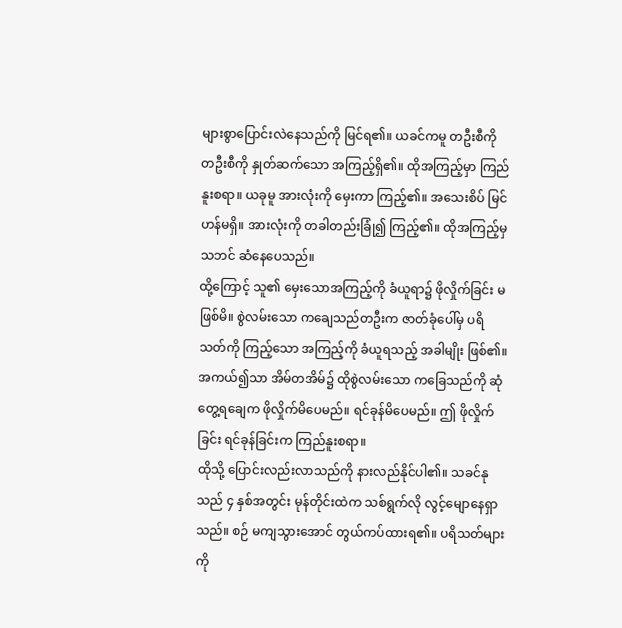များစွာပြောင်းလဲနေသည်ကို မြင်ရ၏။ ယခင်ကမူ တဦးစီကို တဦးစီကို နှုတ်ဆက်သော အကြည့်ရှိ၏။ ထိုအကြည့်မှာ ကြည်နူးစရာ။ ယခုမူ အားလုံးကို မှေးကာ ကြည့်၏။ အသေးစိပ် မြင်ဟန်မရှိ။ အားလုံးကို တခါတည်းခြုံ၍ ကြည့်၏။ ထိုအကြည့်မှ သဘင် ဆံနေပေသည်။
ထို့ကြောင့် သူ၏ မှေးသောအကြည့်ကို ခံယူရာ၌ ဖိုလှိုက်ခြင်း မဖြစ်မိ။ စွဲလမ်းသော ကချေသည်တဦးက ဇာတ်ခုံပေါ်မှ ပရိသတ်ကို ကြည့်သော အကြည့်ကို ခံယူရသည့် အခါမျိုး ဖြစ်၏။ အကယ်၍သာ အိမ်တအိမ်၌ ထိုစွဲလမ်းသော ကခြေသည်ကို ဆုံတွေ့ရချေက ဖိုလှိုက်မိပေမည်။ ရင်ခုန်မိပေမည်။ ဤ ဖိုလှိုက်ခြင်း ရင်ခုန်ခြင်းက ကြည်နူးစရာ။
ထိုသို့ ပြောင်းလည်းလာသည်ကို နားလည်နိုင်ပါ၏။ သခင်နုသည် ၄ နှစ်အတွင်း မုန်တိုင်းထဲက သစ်ရွက်လို လွင့်မျောနေရှာသည်။ စဉ် မကျသွားအောင် တွယ်ကပ်ထားရ၏။ ပရိသတ်များကို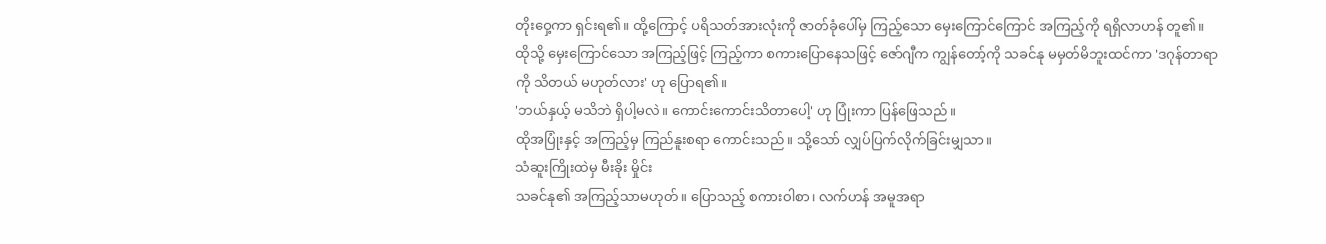တိုးဝှေ့ကာ ရှင်းရ၏။ ထို့ကြောင့် ပရိသတ်အားလုံးကို ဇာတ်ခုံပေါ်မှ ကြည့်သော မှေးကြောင်ကြောင် အကြည့်ကို ရရှိလာဟန် တူ၏။
ထိုသို့ မှေးကြောင်သော အကြည့်ဖြင့် ကြည့်ကာ စကားပြောနေသဖြင့် ဇော်ဂျီက ကျွန်တော့်ကို သခင်နု မမှတ်မိဘူးထင်ကာ 'ဒဂုန်တာရာကို သိတယ် မဟုတ်လား' ဟု ပြောရ၏။
'ဘယ်နှယ့် မသိဘဲ ရှိပါ့မလဲ။ ကောင်းကောင်းသိတာပေါ့' ဟု ပြုံးကာ ပြန်ဖြေသည်။
ထိုအပြုံးနှင့် အကြည့်မှ ကြည်နူးစရာ ကောင်းသည်။ သို့သော် လျှပ်ပြက်လိုက်ခြင်းမျှသာ။
သံဆူးကြိုးထဲမှ မီးခိုး မှိုင်း
သခင်နု၏ အကြည့်သာမဟုတ်။ ပြောသည့် စကားဝါစာ၊ လက်ဟန် အမူအရာ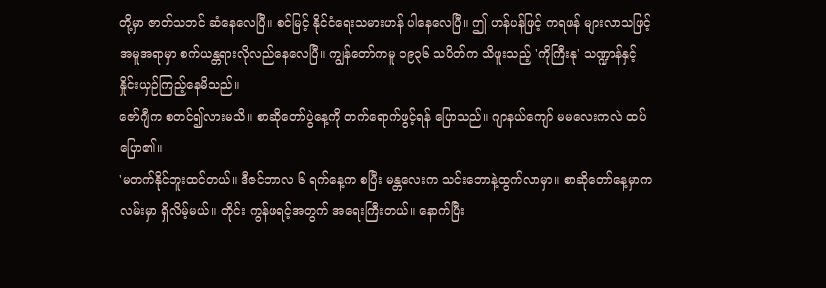တို့မှာ ဇာတ်သဘင် ဆံနေလေပြီ။ စင်မြင့် နိုင်ငံရေးသမားဟန် ပါနေလေပြီ။ ဤ ဟန်ပန်ဖြင့် ကရဖန် များလာသဖြင့် အမူအရာမှာ စက်ယန္တရားလိုလည်နေလေပြီ။ ကျွန်တော်ကမူ ၁၉၃၆ သပိတ်က သိဖူးသည့် 'ကိုကြီးနု' သဏ္ဍာန်နှင့် နှိုင်းယှဉ်ကြည့်နေမိသည်။
ဇော်ဂျီက စတင်၍လားမသိ။ စာဆိုတော်ပွဲနေ့ကို တက်ရောက်ဖွင့်ရန် ပြောသည်။ ဂျာနယ်ကျော် မမလေးကလဲ ထပ်ပြော၏။
'မတက်နိုင်ဘူးထင်တယ်။ ဒီဇင်ဘာလ ၆ ရက်နေ့က စပြီး မန္တလေးက သင်းဘောနဲ့ထွက်လာမှာ။ စာဆိုတော်နေ့မှာက လမ်းမှာ ရှိလိမ့်မယ်။ တိုင်း ကွန်ဖရင့်အတွက် အရေးကြီးတယ်။ နောက်ပြီး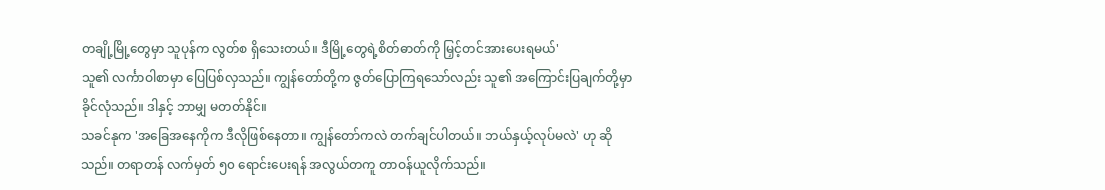တချို့မြို့တွေမှာ သူပုန်က လွတ်စ ရှိသေးတယ်။ ဒီမြို့တွေရဲ့စိတ်ဓာတ်ကို မြှင့်တင်အားပေးရမယ်'
သူ၏ လင်္ကာဝါစာမှာ ပြေပြစ်လှသည်။ ကျွန်တော်တို့က ဇွတ်ပြောကြရသော်လည်း သူ၏ အကြောင်းပြချက်တို့မှာ ခိုင်လုံသည်။ ဒါနှင့် ဘာမျှ မတတ်နိုင်။
သခင်နုက 'အခြေအနေကိုက ဒီလိုဖြစ်နေတာ။ ကျွန်တော်ကလဲ တက်ချင်ပါတယ်။ ဘယ်နှယ့်လုပ်မလဲ' ဟု ဆိုသည်။ တရာတန် လက်မှတ် ၅၀ ရောင်းပေးရန် အလွယ်တကူ တာဝန်ယူလိုက်သည်။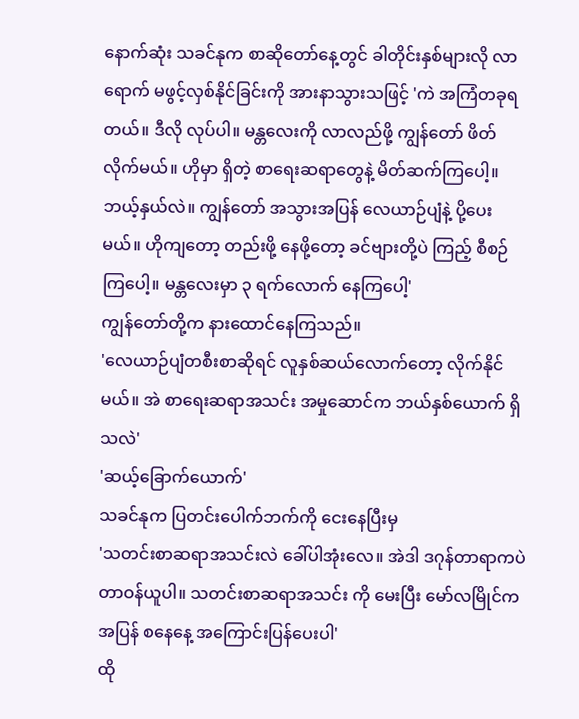နောက်ဆုံး သခင်နုက စာဆိုတော်နေ့တွင် ခါတိုင်းနှစ်များလို လာရောက် မဖွင့်လှစ်နိုင်ခြင်းကို အားနာသွားသဖြင့် 'ကဲ အကြံတခုရတယ်။ ဒီလို လုပ်ပါ။ မန္တလေးကို လာလည်ဖို့ ကျွန်တော် ဖိတ်လိုက်မယ်။ ဟိုမှာ ရှိတဲ့ စာရေးဆရာတွေနဲ့ မိတ်ဆက်ကြပေါ့။ ဘယ့်နှယ်လဲ။ ကျွန်တော် အသွားအပြန် လေယာဉ်ပျံနဲ့ ပို့ပေးမယ်။ ဟိုကျတော့ တည်းဖို့ နေဖို့တော့ ခင်ဗျားတို့ပဲ ကြည့် စီစဉ်ကြပေါ့။ မန္တလေးမှာ ၃ ရက်လောက် နေကြပေါ့'
ကျွန်တော်တို့က နားထောင်နေကြသည်။
'လေယာဉ်ပျံတစီးစာဆိုရင် လူနှစ်ဆယ်လောက်တော့ လိုက်နိုင်မယ်။ အဲ စာရေးဆရာအသင်း အမှုဆောင်က ဘယ်နှစ်ယောက် ရှိသလဲ'
'ဆယ့်ခြောက်ယောက်'
သခင်နုက ပြတင်းပေါက်ဘက်ကို ငေးနေပြီးမှ
'သတင်းစာဆရာအသင်းလဲ ခေါ်ပါအုံးလေ။ အဲဒါ ဒဂုန်တာရာကပဲ တာဝန်ယူပါ။ သတင်းစာဆရာအသင်း ကို မေးပြီး မော်လမြိုင်ကအပြန် စနေနေ့ အကြောင်းပြန်ပေးပါ'
ထို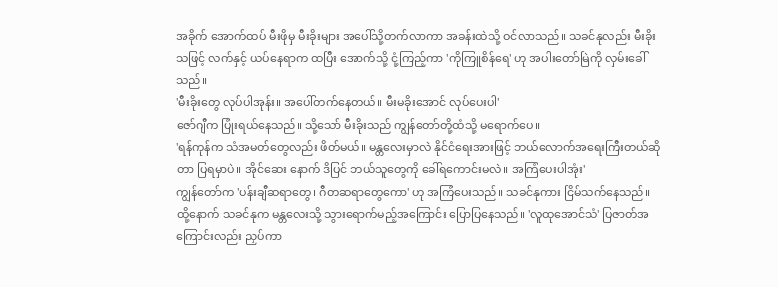အခိုက် အောက်ထပ် မီးဖိုမှ မီးခိုးများ အပေါ်သို့တက်လာကာ အခန်းထဲသို့ ဝင်လာသည်။ သခင်နုလည်း မီးခိုးသဖြင့် လက်နှင့် ယပ်နေရာက ထပြီး အောက်သို့ ငုံ့ကြည့်ကာ 'ကိုကြူစိန်ရေ' ဟု အပါးတော်မြဲကို လှမ်းခေါ်သည်။
'မီးခိုးတွေ လုပ်ပါအုန်း။ အပေါ်တက်နေတယ်။ မီးမခိုးအောင် လုပ်ပေးပါ'
ဇော်ဂျီက ပြုံးရယ်နေသည်။ သို့သော် မီးခိုးသည် ကျွန်တော်တို့ထံသို့ မရောက်ပေ။
'ရန်ကုန်က သံအမတ်တွေလည်း ဖိတ်မယ်။ မန္တလေးမှာလဲ နိုင်ငံရေးအားဖြင့် ဘယ်လောက်အရေးကြီးတယ်ဆိုတာ ပြရမှာပဲ။ အိုင်ဆေး နောက် ဒိပြင် ဘယ်သူတွေကို ခေါ်ရကောင်းမလဲ။ အကြံပေးပါအုံး'
ကျွန်တော်က 'ပန်းချီဆရာတွေ၊ ဂီတဆရာတွေကော' ဟု အကြံပေးသည်။ သခင်နုကား ငြိမ်သက်နေသည်။
ထို့နောက် သခင်နုက မန္တလေးသို့ သွားရောက်မည့်အကြောင်း ပြောပြနေသည်။ 'လူထုအောင်သံ' ပြဇာတ်အကြောင်းလည်း ညှပ်ကာ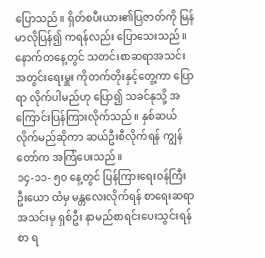ပြောသည်။ ရှိတ်စပီးယား၏ပြဇာတ်ကို မြန်မာလိုပြန်၍ ကရန်လည်း ပြောသေးသည်။
နောက်တနေ့တွင် သတင်းစာဆရာအသင်း အတွင်းရေးမှူး ကိုတက်တိုးနှင့်တွေ့ကာ ပြောရာ လိုက်ပါမည်ဟု ပြော၍ သခင်နုသို့ အကြောင်းပြန်ကြားလိုက်သည်။ နှစ်ဆယ်လိုက်မည်ဆိုကာ ဆယ်ဦးစီလိုက်ရန် ကျွန်တော်က အကြံပေးသည်။
၁၄-၁၁- ၅၀ နေ့တွင် ပြန်ကြားရေးဝန်ကြီး ဦးယော ထံမှ မန္တလေးလိုက်ရန် စာရေးဆရာအသင်းမှ ရှစ်ဦး နာမည်စာရင်းပေးသွင်းရန် စာ ရ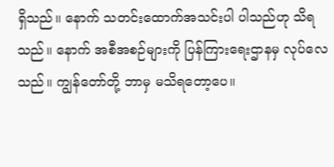ရှိသည်။ နောက် သတင်းထောက်အသင်းပါ ပါသည်ဟု သိရသည်။ နောက် အစီအစဉ်များကို ပြန်ကြားရေးဌာနမှ လုပ်လေသည်။ ကျွန်တော်တို့ ဘာမှ မသိရတော့ပေ။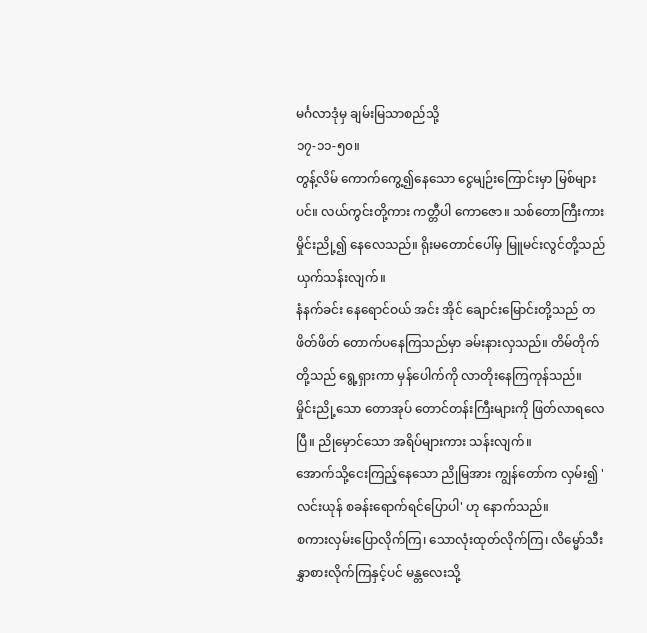မင်္ဂလာဒုံမှ ချမ်းမြသာစည်သို့
၁၇-၁၁-၅၀။
တွန့်လိမ် ကောက်ကွေ့၍နေသော ငွေမျဉ်းကြောင်းမှာ မြစ်များပင်။ လယ်ကွင်းတို့ကား ကတ္တီပါ ကောဇော။ သစ်တောကြီးကား မှိုင်းညို့၍ နေလေသည်။ ရိုးမတောင်ပေါ်မှ မြူမင်းလွင်တို့သည် ယှက်သန်းလျက်။
နံနက်ခင်း နေရောင်ဝယ် အင်း အိုင် ချောင်းမြောင်းတို့သည် တဖိတ်ဖိတ် တောက်ပနေကြသည်မှာ ခမ်းနားလှသည်။ တိမ်တိုက်တို့သည် ရွေ့ရှားကာ မှန်ပေါက်ကို လာတိုးနေကြကုန်သည်။
မှိုင်းညို့သော တောအုပ် တောင်တန်းကြီးများကို ဖြတ်လာရလေပြီ။ ညိုမှောင်သော အရိပ်များကား သန်းလျက်။
အောက်သို့ငေးကြည့်နေသော ညိုမြအား ကျွန်တော်က လှမ်း၍ 'လင်းယုန် စခန်းရောက်ရင်ပြောပါ' ဟု နောက်သည်။
စကားလှမ်းပြောလိုက်ကြ၊ သောလုံးထုတ်လိုက်ကြ၊ လိမ္မော်သီး နွှာစားလိုက်ကြနှင့်ပင် မန္တလေးသို့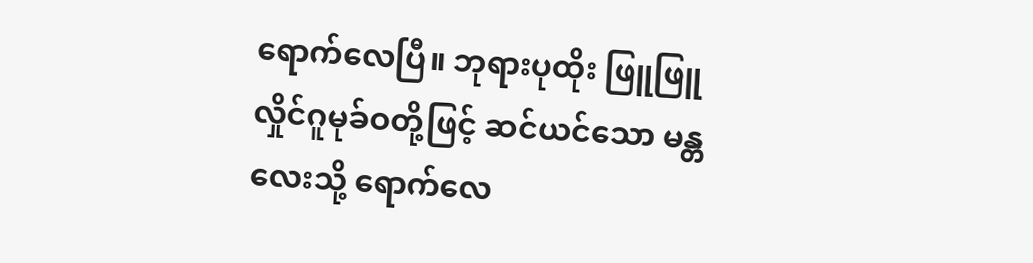ရောက်လေပြီ။ ဘုရားပုထိုး ဖြူဖြူ လှိုင်ဂူမုခ်ဝတို့ဖြင့် ဆင်ယင်သော မန္တလေးသို့ ရောက်လေ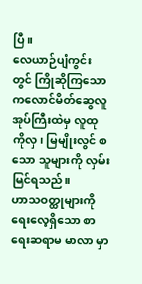ပြီ။
လေယာဉ်ပျံကွင်းတွင် ကြိုဆိုကြသော ကလောင်မိတ်ဆွေလူအုပ်ကြီးထဲမှ လူထုကိုလှ၊ မြမျိုးလွင် စသော သူများကို လှမ်းမြင်ရသည်။
ဟာသဝတ္ထုများကို ရေးလေ့ရှိသော စာရေးဆရာမ မာလာ မှာ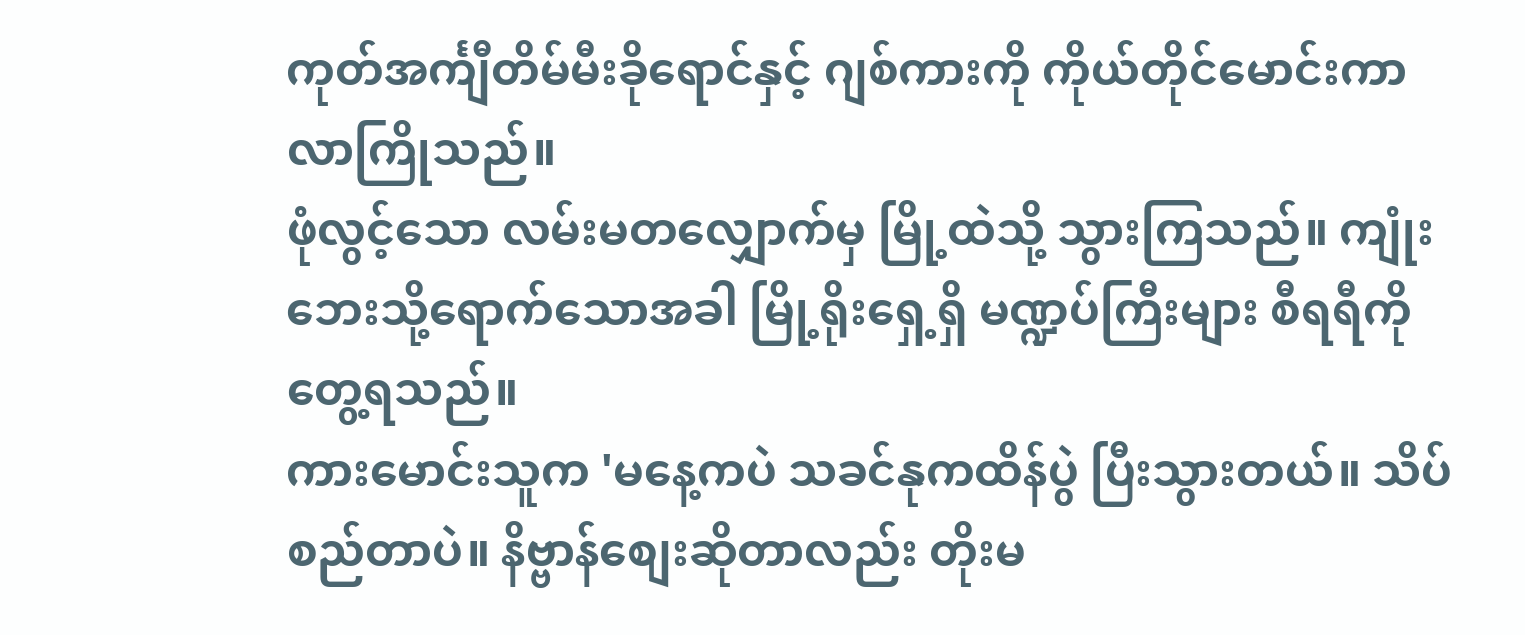ကုတ်အင်္ကျီတိမ်မီးခိုရောင်နှင့် ဂျစ်ကားကို ကိုယ်တိုင်မောင်းကာ လာကြိုသည်။
ဖုံလွင့်သော လမ်းမတလျှောက်မှ မြို့ထဲသို့ သွားကြသည်။ ကျုံးဘေးသို့ရောက်သောအခါ မြို့ရိုးရှေ့ရှိ မဏ္ဍပ်ကြီးများ စီရရီကို တွေ့ရသည်။
ကားမောင်းသူက 'မနေ့ကပဲ သခင်နုကထိန်ပွဲ ပြီးသွားတယ်။ သိပ်စည်တာပဲ။ နိဗ္ဗာန်စျေးဆိုတာလည်း တိုးမ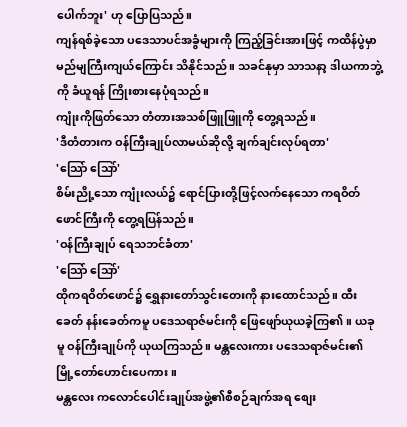ပေါက်ဘူး' ဟု ပြောပြသည်။
ကျန်ရစ်ခဲ့သော ပဒေသာပင်အခွံများကို ကြည့်ခြင်းအားဖြင့် ကထိန်ပွဲမှာ မည်မျကြီးကျယ်ကြောင်း သိနိုင်သည်။ သခင်နုမှာ သာသနာ့ ဒါယကာဘွဲ့ကို ခံယူရန် ကြိုးစားနေပုံရသည်။
ကျုံးကိုဖြတ်သော တံတားအသစ်ဖြူဖြူကို တွေ့ရသည်။
'ဒီတံတားက ဝန်ကြီးချုပ်လာမယ်ဆိုလို့ ချက်ချင်းလုပ်ရတာ'
'သြော် သြော်'
စိမ်းညို့သော ကျုံးလယ်၌ ရောင်ပြားတို့ဖြင့်လက်နေသော ကရဝိတ်ဖောင်ကြီးကို တွေ့ရပြန်သည်။
'ဝန်ကြီးချုပ် ရေသဘင်ခံတာ'
'သြော် သြော်'
ထိုကရဝိတ်ဖောင်၌ ရွှေနားတော်သွင်းတေးကို နားထောင်သည်။ ထီးခေတ် နန်းခေတ်ကမူ ပဒေသရာဇ်မင်းကို ဖြေဖျော်ယုယခဲ့ကြ၏။ ယခုမူ ဝန်ကြီးချုပ်ကို ယုယကြသည်။ မန္တလေးကား ပဒေသရာဇ်မင်း၏ မြို့တော်ဟောင်းပေကား။
မန္တလေး ကလောင်ပေါင်းချုပ်အဖွဲ့၏စီစဉ်ချက်အရ စျေး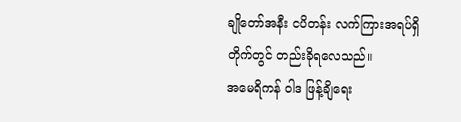ချိုတော်အနီး ငပိတန်း လက်ကြားအရပ်ရှိ တိုက်တွင် တည်းခိုရလေသည်။
အမေရိကန် ဝါဒ ဖြန့်ချိရေး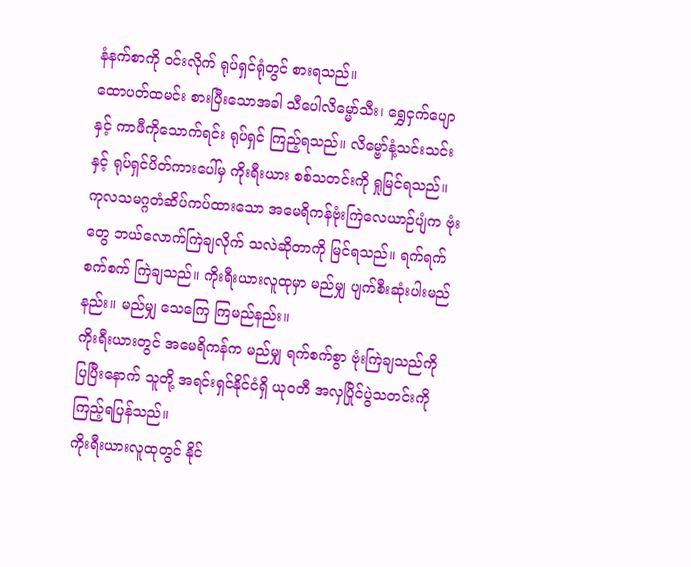နံနက်စာကို ဝင်းလိုက် ရုပ်ရှင်ရုံတွင် စားရသည်။
ထောပတ်ထမင်း စားပြီးသောအခါ သီပေါလိမ္မော်သီး၊ ရွှေငှက်ပျော နှင့် ကာဖီကိုသောက်ရင်း ရုပ်ရှင် ကြည့်ရသည်။ လိမ္ဗော်နံ့သင်းသင်းနှင့် ရုပ်ရှင်ပိတ်ကားပေါ်မှ ကိုးရီးယား စစ်သတင်းကို ရှုမြင်ရသည်။
ကုလသမဂ္ဂတံဆိပ်ကပ်ထားသော အမေရိကန်ဗုံးကြဲလေယာဉ်ပျံက ဗုံးတွေ ဘယ်လောက်ကြဲချလိုက် သလဲဆိုတာကို မြင်ရသည်။ ရက်ရက်စက်စက် ကြဲချသည်။ ကိုးရီးယားလူထုမှာ မည်မျှ ပျက်စီးဆုံးပါးမည်နည်း။ မည်မျှ သေကြေ ကြမည်နည်း။
ကိုးရီးယားတွင် အမေရိကန်က မည်မျှ ရက်စက်စွာ ဗုံးကြဲချသည်ကို ပြပြီးနောက် သူတို့ အရင်းရှင်နိုင်ငံရှိ ယုဝတီ အလှပြိုင်ပွဲသတင်းကို ကြည့်ရပြန်သည်။
ကိုးရီးယားလူထုတွင် နိုင်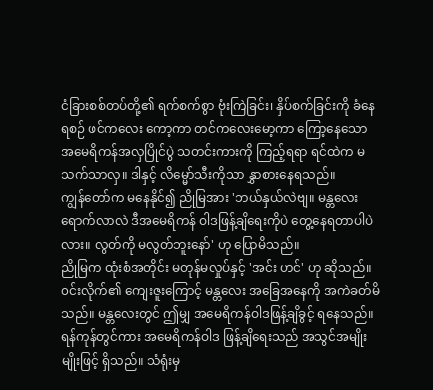ငံခြားစစ်တပ်တို့၏ ရက်စက်စွာ ဗုံးကြဲခြင်း၊ နှိပ်စက်ခြင်းကို ခံနေရစဉ် ဖင်ကလေး ကော့ကာ တင်ကလေးမော့ကာ ကြော့နေသော အမေရိကန်အလှပြိုင်ပွဲ သတင်းကားကို ကြည့်ရရာ ရင်ထဲက မသက်သာလှ။ ဒါနှင့် လိမ္မော်သီးကိုသာ နွှာစားနေရသည်။
ကျွန်တော်က မနေနိုင်၍ ညိုမြအား 'ဘယ်နှယ်လဲဗျ။ မန္တလေးရောက်လာလဲ ဒီအမေရိကန် ဝါဒဖြန့်ချိရေးကိုပဲ တွေ့နေရတာပါပဲလား။ လွတ်ကို မလွတ်ဘူးနော်' ဟု ပြောမိသည်။
ညိုမြက ထုံးစံအတိုင်း မတုန်မလှုပ်နှင့် 'အင်း ဟင်' ဟု ဆိုသည်။
၀င်းလိုက်၏ ကျေးဇူးကြောင့် မန္တလေး အခြေအနေကို အကဲခတ်မိသည်။ မန္တလေးတွင် ဤမျှ အမေရိကန်ဝါဒဖြန့်ချိခွင့် ရနေသည်။
ရန်ကုန်တွင်ကား အမေရိကန်ဝါဒ ဖြန့်ချိရေးသည် အသွင်အမျိုးမျိုးဖြင့် ရှိသည်။ သံရုံးမှ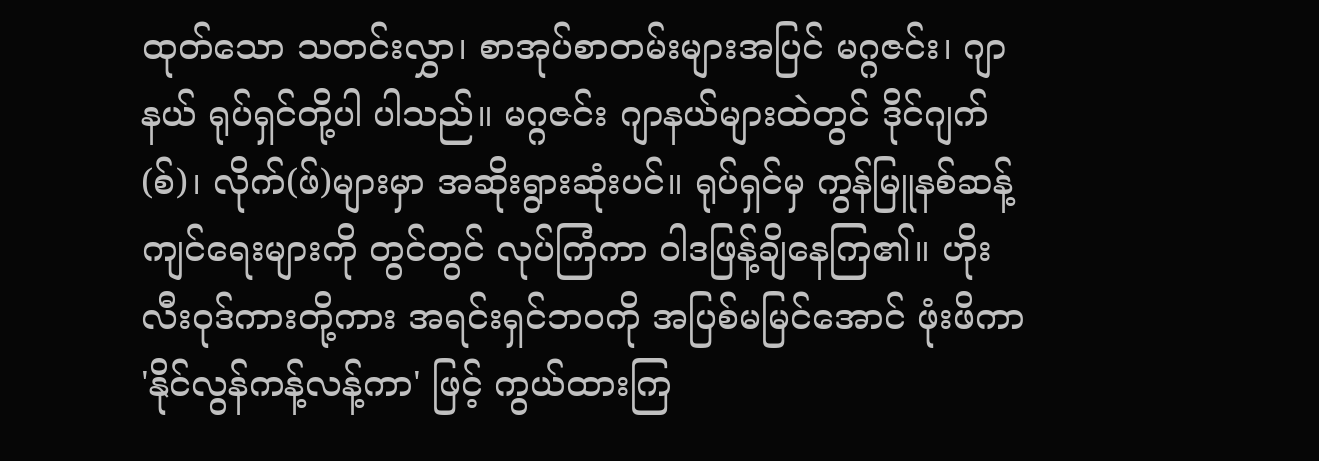ထုတ်သော သတင်းလွှာ၊ စာအုပ်စာတမ်းများအပြင် မဂ္ဂဇင်း၊ ဂျာနယ် ရုပ်ရှင်တို့ပါ ပါသည်။ မဂ္ဂဇင်း ဂျာနယ်များထဲတွင် ဒိုင်ဂျက်(စ်)၊ လိုက်(ဖ်)များမှာ အဆိုးရွားဆုံးပင်။ ရုပ်ရှင်မှ ကွန်မြူနစ်ဆန့်ကျင်ရေးများကို တွင်တွင် လုပ်ကြံကာ ဝါဒဖြန့်ချိနေကြ၏။ ဟိုးလီးဝုဒ်ကားတို့ကား အရင်းရှင်ဘဝကို အပြစ်မမြင်အောင် ဖုံးဖိကာ 'နိုင်လွန်ကန့်လန့်ကာ' ဖြင့် ကွယ်ထားကြ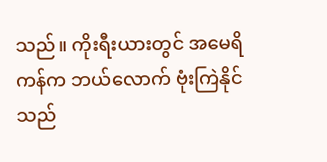သည်။ ကိုးရီးယားတွင် အမေရိကန်က ဘယ်လောက် ဗုံးကြဲနိုင်သည်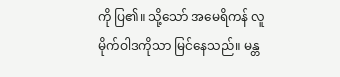ကို ပြ၏။ သို့သော် အမေရိကန် လူမိုက်ဝါဒကိုသာ မြင်နေသည်။ မန္တ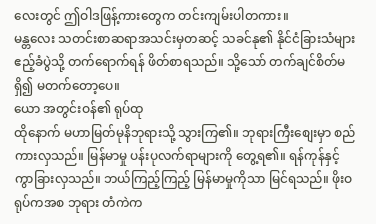လေးတွင် ဤဝါဒဖြန့်ကားတွေက တင်းကျမ်းပါတကား။
မန္တလေး သတင်းစာဆရာအသင်းမှတဆင့် သခင်နု၏ နိုင်ငံခြားသံများဧည့်ခံပွဲသို့ တက်ရောက်ရန် ဖိတ်စာရသည်။ သို့သော် တက်ချင်စိတ်မရှိ၍ မတက်တော့ပေ။
ယော အတွင်းဝန်၏ ရုပ်ထု
ထိုနောက် မဟာမြတ်မုနိဘုရားသို့ သွားကြ၏။ ဘုရားကြီးစျေးမှာ စည်ကားလှသည်။ မြန်မာမှု ပန်းပုလက်ရာများကို တွေ့ရ၏။ ရန်ကုန်နှင့် ကွာခြားလှသည်။ ဘယ်ကြည့်ကြည့် မြန်မာမှုကိုသာ မြင်ရသည်။ ဖိုးဝရုပ်ကအစ ဘုရား တံကဲက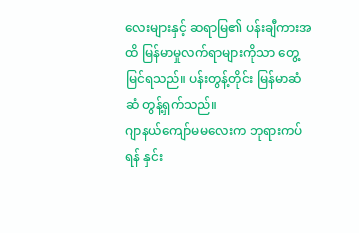လေးများနှင့် ဆရာမြ၏ ပန်းချီကားအထိ မြန်မာမှုလက်ရာများကိုသာ တွေ့မြင်ရသည်။ ပန်းတွန့်တိုင်း မြန်မာဆံဆံ တွန့်ရှက်သည်။
ဂျာနယ်ကျော်မမလေးက ဘုရားကပ်ရန် နှင်း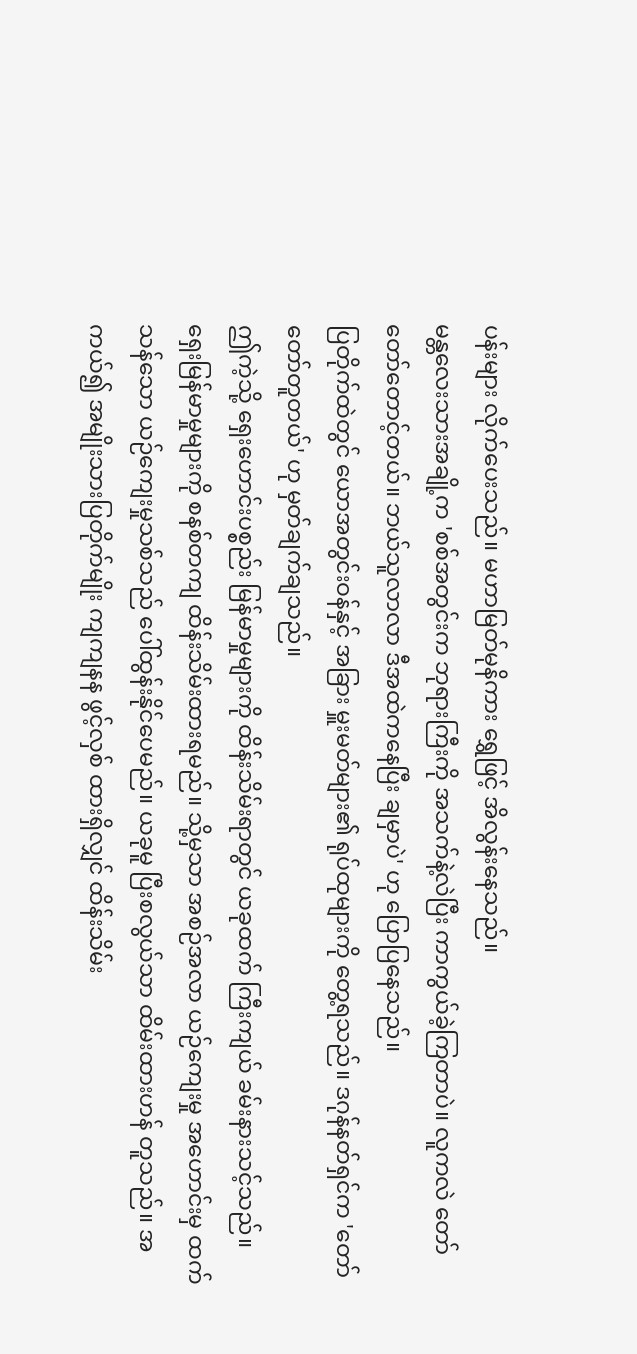ပန်းများ လိုက်ပေးသည်။ မဟာမြတ်မုနိကား ရွှေဖြင့် အိလွန်းနေသည်။
မန္တလေးသားအချို့က 'စစ်အတွင်းက ဘုရားကြီးကို အသက်နဲ့လဲပြီး ကာကွယ်ခဲ့ကြတာပဲ။ လူကလဲ တော်တော်တောင့်တယ်။ ဘယ်သူလာလာ ဒီအထဲကနေပြီး ချမှာပဲ' ဟု ပြောပြနေသည်။
ပြတိုက်ထဲတွင် ယောအတွင်းဝန်နှင့် အခြား မှူးမတ်များ၏ ရုပ်ထုများကို တွေ့ရသည်။ ဒဂုန်နတ်ရှင်က 'တော်တော်တူတယ်' ဟု မှတ်ချက်ချသည်။
ဤကဲ့သို့ ရှေးဟောင်းပစ္စည်း မြန်မာမှုများကို ထိန်းသိမ်းရာတွင် ယခုထက် ကြီးကျယ် ခမ်းနားသင့်သည်။
ရှေးမြန်မာမှုများကို စနစ်တကျ ထိန်းသိမ်းထားရမည်။ သို့မှသာ အစဉ်အလာ ယဉ်ကျေးမှု အဟောင်းမှ ထက်သန်သော ယဉ်ကျေးမှုသစ်သည် ပေါ်ထွန်းနိုင်ပေမည်။ ယခုမူ ပြီးစလွယ်သာ ထိမ်းထားဟန် တူသည်။ အကယ်၍ အမျိုးသားပြတိုက်မျိုး ကျကျနန ဖွင့်လှစ် ထားရှိလျှင် ထိန်းသိမ်း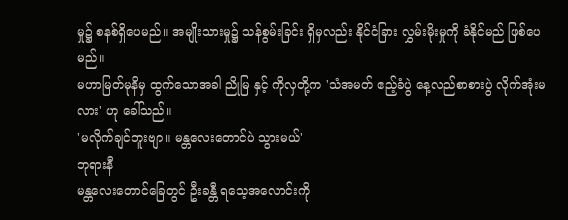မှု၌ စနစ်ရှိပေမည်။ အမျိုးသားမှု၌ သန်စွမ်းခြင်း ရှိမှလည်း နိုင်ငံခြား လွှမ်းမိုးမှုကို ခံနိုင်မည် ဖြစ်ပေမည်။
မဟာမြတ်မုနိမှ ထွက်သောအခါ ညိုမြ နှင့် ကိုလှတို့က 'သံအမတ် ဧည့်ခံပွဲ နေ့လည်စာစားပွဲ လိုက်အုံးမလား' ဟု ခေါ်သည်။
'မလိုက်ချင်ဘူးဗျာ။ မန္တလေးတောင်ပဲ သွားမယ်'
ဘုရားနီ
မန္တလေးတောင်ခြေတွင် ဦးခန္တီ ရသေ့အလောင်းကို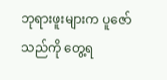ဘုရားဖူးများက ပူဇော်သည်ကို တွေ့ရ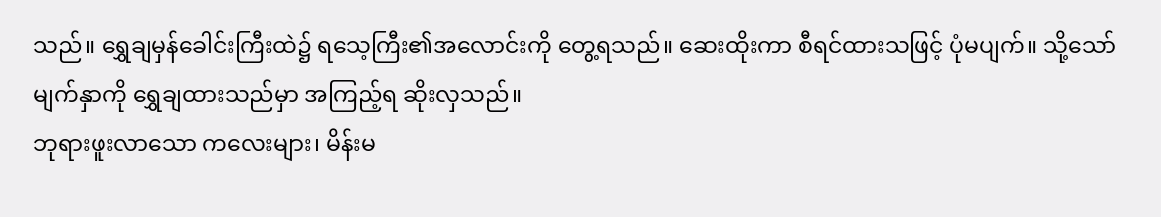သည်။ ရွှေချမှန်ခေါင်းကြီးထဲ၌ ရသေ့ကြီး၏အလောင်းကို တွေ့ရသည်။ ဆေးထိုးကာ စီရင်ထားသဖြင့် ပုံမပျက်။ သို့သော် မျက်နှာကို ရွှေချထားသည်မှာ အကြည့်ရ ဆိုးလှသည်။
ဘုရားဖူးလာသော ကလေးများ၊ မိန်းမ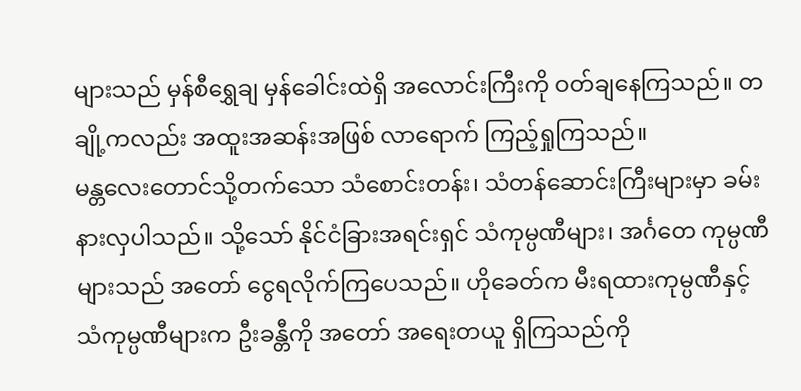များသည် မှန်စီရွှေချ မှန်ခေါင်းထဲရှိ အလောင်းကြီးကို ဝတ်ချနေကြသည်။ တချို့ကလည်း အထူးအဆန်းအဖြစ် လာရောက် ကြည့်ရှုကြသည်။
မန္တလေးတောင်သို့တက်သော သံစောင်းတန်း၊ သံတန်ဆောင်းကြီးများမှာ ခမ်းနားလှပါသည်။ သို့သော် နိုင်ငံခြားအရင်းရှင် သံကုမ္ပဏီများ၊ အင်္ဂတေ ကုမ္ပဏီများသည် အတော် ငွေရလိုက်ကြပေသည်။ ဟိုခေတ်က မီးရထားကုမ္ပဏီနှင့် သံကုမ္ပဏီများက ဦးခန္တီကို အတော် အရေးတယူ ရှိကြသည်ကို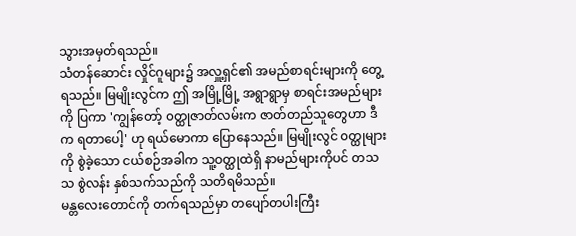သွားအမှတ်ရသည်။
သံတန်ဆောင်း လှိုင်ဂူများ၌ အလှူ့ရှင်၏ အမည်စာရင်းများကို တွေ့ရသည်။ မြမျိုးလွင်က ဤ အမြို့မြို့ အရွာရွာမှ စာရင်းအမည်များကို ပြကာ 'ကျွန်တော့် ၀တ္ထုဇာတ်လမ်းက ဇာတ်တည်သူတွေဟာ ဒီက ရတာပေါ့' ဟု ရယ်မောကာ ပြောနေသည်။ မြမျိုးလွင် ၀တ္ထုများကို စွဲခဲ့သော ငယ်စဉ်အခါက သူ့ဝတ္ထုထဲရှိ နာမည်များကိုပင် တသသ စွဲလန်း နှစ်သက်သည်ကို သတိရမိသည်။
မန္တလေးတောင်ကို တက်ရသည်မှာ တပျော်တပါးကြီး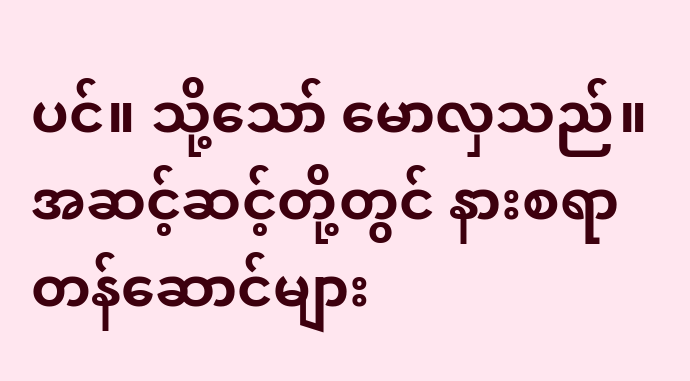ပင်။ သို့သော် မောလှသည်။ အဆင့်ဆင့်တို့တွင် နားစရာ တန်ဆောင်များ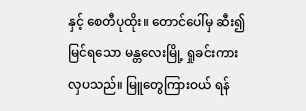နှင့် စေတီပုထိုး။ တောင်ပေါ်မှ ဆီး၍ မြင်ရသော မန္တလေးမြို့ ရှုခင်းကား လှပသည်။ မြူတွေကြားဝယ် ရန်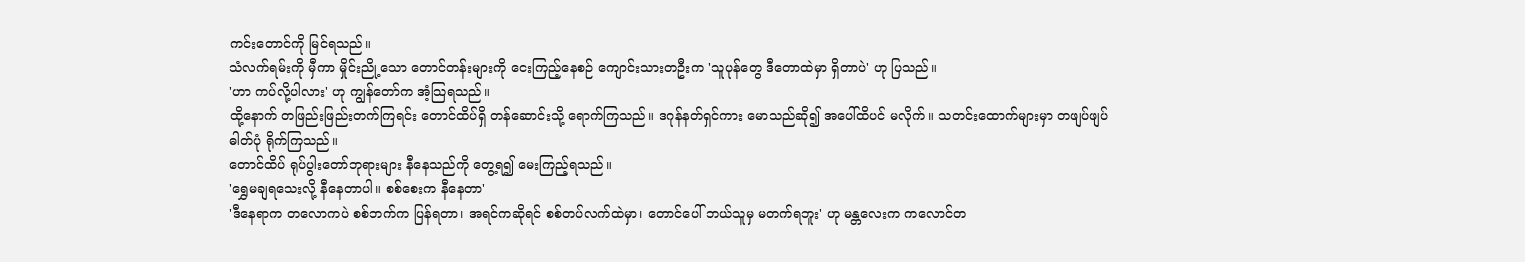ကင်းတောင်ကို မြင်ရသည်။
သံလက်ရမ်းကို မှီကာ မှိုင်းညို့သော တောင်တန်းများကို ငေးကြည့်နေစဉ် ကျောင်းသားတဦးက 'သူပုန်တွေ ဒီတောထဲမှာ ရှိတာပဲ' ဟု ပြသည်။
'ဟာ ကပ်လို့ပါလား' ဟု ကျွန်တော်က အံ့သြရသည်။
ထို့နောက် တဖြည်းဖြည်းတက်ကြရင်း တောင်ထိပ်ရှိ တန်ဆောင်းသို့ ရောက်ကြသည်။ ဒဂုန်နတ်ရှင်ကား မောသည်ဆို၍ အပေါ်ထိပင် မလိုက်။ သတင်းထောက်များမှာ တဖျပ်ဖျပ် ဓါတ်ပုံ ရိုက်ကြသည်။
တောင်ထိပ် ရုပ်ပွါးတော်ဘုရားများ နီနေသည်ကို တွေ့ရ၍ မေးကြည့်ရသည်။
'ရွှေမချရသေးလို့ နီနေတာပါ။ စစ်စေးက နီနေတာ'
'ဒီနေရာက တလောကပဲ စစ်ဘက်က ပြန်ရတာ၊ အရင်ကဆိုရင် စစ်တပ်လက်ထဲမှာ၊ တောင်ပေါ် ဘယ်သူမှ မတက်ရဘူး' ဟု မန္တလေးက ကလောင်တ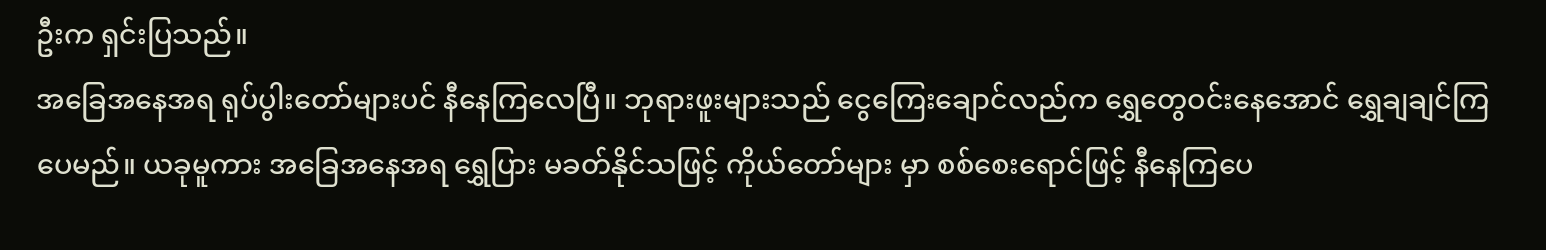ဦးက ရှင်းပြသည်။
အခြေအနေအရ ရုပ်ပွါးတော်များပင် နီနေကြလေပြီ။ ဘုရားဖူးများသည် ငွေကြေးချောင်လည်က ရွှေတွေဝင်းနေအောင် ရွှေချချင်ကြပေမည်။ ယခုမူကား အခြေအနေအရ ရွှေပြား မခတ်နိုင်သဖြင့် ကိုယ်တော်များ မှာ စစ်စေးရောင်ဖြင့် နီနေကြပေ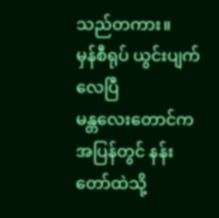သည်တကား။
မှန်စီရုပ် ယွင်းပျက်လေပြီ
မန္တလေးတောင်က အပြန်တွင် နန်းတော်ထဲသို့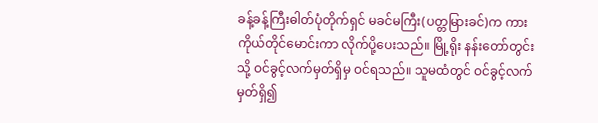ခန့်ခန့်ကြီးဓါတ်ပုံတိုက်ရှင် မခင်မကြီး(ပတ္တမြားခင်)က ကား ကိုယ်တိုင်မောင်းကာ လိုက်ပို့ပေးသည်။ မြို့ရိုး နန်းတော်တွင်းသို့ ဝင်ခွင့်လက်မှတ်ရှိမှ ဝင်ရသည်။ သူမထံတွင် ဝင်ခွင့်လက်မှတ်ရှိ၍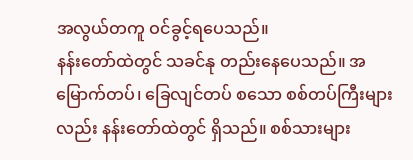အလွယ်တကူ ဝင်ခွင့်ရပေသည်။
နန်းတော်ထဲတွင် သခင်နု တည်းနေပေသည်။ အမြောက်တပ်၊ ခြေလျင်တပ် စသော စစ်တပ်ကြီးများ လည်း နန်းတော်ထဲတွင် ရှိသည်။ စစ်သားများ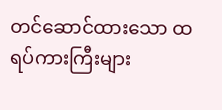တင်ဆောင်ထားသော ထရပ်ကားကြီးများ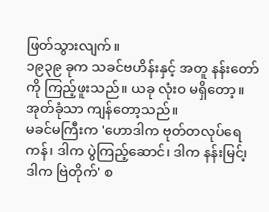ဖြတ်သွားလျက်။
၁၉၃၉ ခုက သခင်ဗဟိန်းနှင့် အတူ နန်းတော်ကို ကြည့်ဖူးသည်။ ယခု လုံးဝ မရှိတော့။ အုတ်ခုံသာ ကျန်တော့သည်။
မခင်မကြီးက 'ဟောဒါက ဗုတ်တလုပ်ရေကန်၊ ဒါက ပွဲကြည့်ဆောင်၊ ဒါက နန်းမြင်၊့ ဒါက ဗြဲတိုက်' စ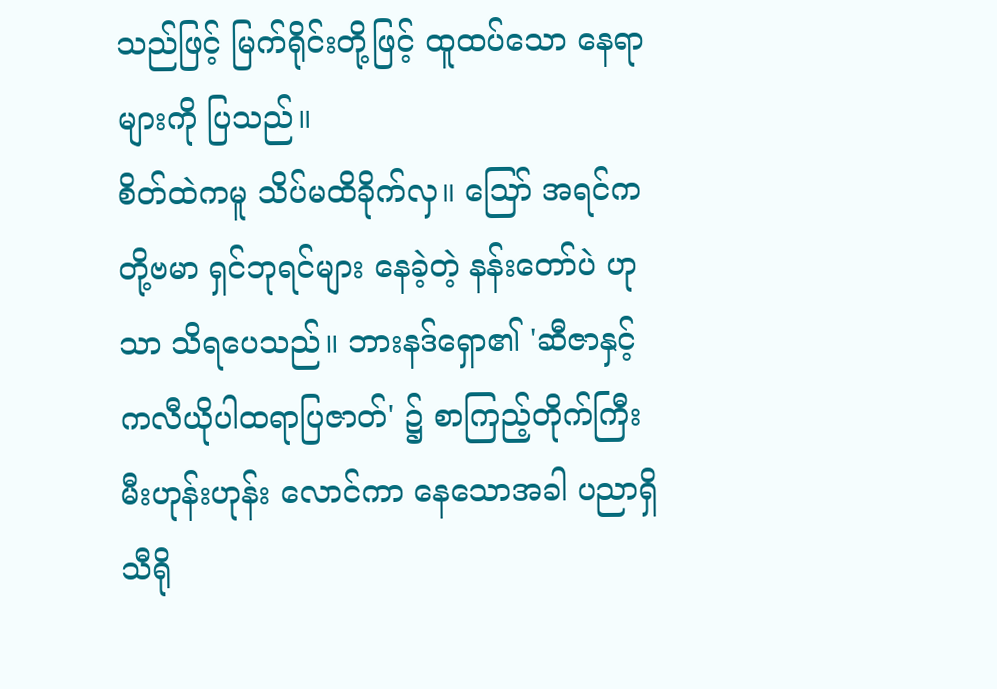သည်ဖြင့် မြက်ရိုင်းတို့ဖြင့် ထူထပ်သော နေရာများကို ပြသည်။
စိတ်ထဲကမူ သိပ်မထိခိုက်လှ။ သြော် အရင်က တို့ဗမာ ရှင်ဘုရင်များ နေခဲ့တဲ့ နန်းတော်ပဲ ဟုသာ သိရပေသည်။ ဘားနဒ်ရှော၏ 'ဆီဇာနှင့် ကလီယိုပါထရာပြဇာတ်' ၌ စာကြည့်တိုက်ကြီး မီးဟုန်းဟုန်း လောင်ကာ နေသောအခါ ပညာရှိ သီရို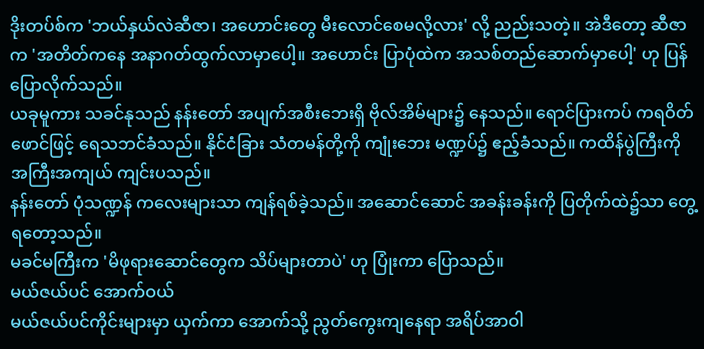ဒိုးတပ်စ်က 'ဘယ်နှယ်လဲဆီဇာ၊ အဟောင်းတွေ မီးလောင်စေမလို့လား' လို့ ညည်းသတဲ့။ အဲဒီတော့ ဆီဇာက 'အတိတ်ကနေ အနာဂတ်ထွက်လာမှာပေါ့။ အဟောင်း ပြာပုံထဲက အသစ်တည်ဆောက်မှာပေါ့' ဟု ပြန်ပြောလိုက်သည်။
ယခုမူကား သခင်နုသည် နန်းတော် အပျက်အစီးဘေးရှိ ဗိုလ်အိမ်များ၌ နေသည်။ ရောင်ပြားကပ် ကရဝိတ်ဖောင်ဖြင့် ရေသဘင်ခံသည်။ နိုင်ငံခြား သံတမန်တို့ကို ကျုံးဘေး မဏ္ဍပ်၌ ဧည့်ခံသည်။ ကထိန်ပွဲကြီးကို အကြီးအကျယ် ကျင်းပသည်။
နန်းတော် ပုံသဏ္ဍန် ကလေးများသာ ကျန်ရစ်ခဲ့သည်။ အဆောင်ဆောင် အခန်းခန်းကို ပြတိုက်ထဲ၌သာ တွေ့ရတော့သည်။
မခင်မကြီးက 'မိဖုရားဆောင်တွေက သိပ်များတာပဲ' ဟု ပြုံးကာ ပြောသည်။
မယ်ဇယ်ပင် အောက်ဝယ်
မယ်ဇယ်ပင်ကိုင်းများမှာ ယှက်ကာ အောက်သို့ ညွတ်ကွေးကျနေရာ အရိပ်အာဝါ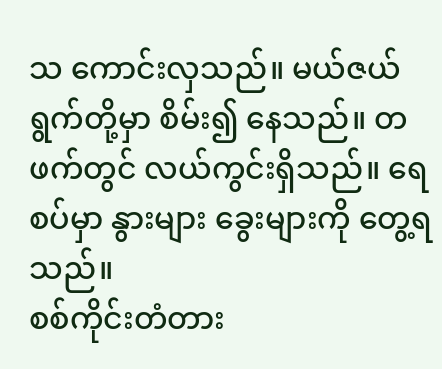သ ကောင်းလှသည်။ မယ်ဇယ်ရွက်တို့မှာ စိမ်း၍ နေသည်။ တဖက်တွင် လယ်ကွင်းရှိသည်။ ရေစပ်မှာ နွားများ ခွေးများကို တွေ့ရသည်။
စစ်ကိုင်းတံတား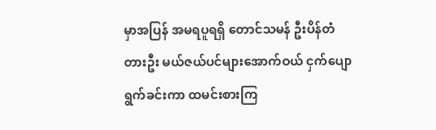မှာအပြန် အမရပူရရှိ တောင်သမန် ဦးပိန်တံတားဦး မယ်ဇယ်ပင်များအောက်ဝယ် ငှက်ပျောရွက်ခင်းကာ ထမင်းစားကြ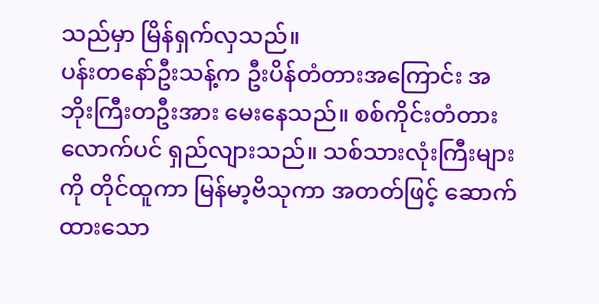သည်မှာ မြိန်ရှက်လှသည်။
ပန်းတနော်ဦးသန့်က ဦးပိန်တံတားအကြောင်း အဘိုးကြီးတဦးအား မေးနေသည်။ စစ်ကိုင်းတံတား လောက်ပင် ရှည်လျားသည်။ သစ်သားလုံးကြီးများကို တိုင်ထူကာ မြန်မာ့ဗိသုကာ အတတ်ဖြင့် ဆောက်ထားသော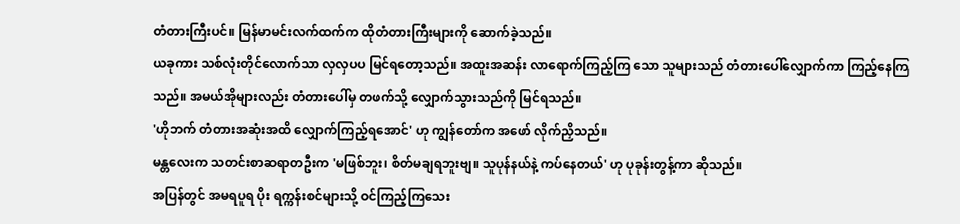တံတားကြီးပင်။ မြန်မာမင်းလက်ထက်က ထိုတံတားကြီးများကို ဆောက်ခဲ့သည်။
ယခုကား သစ်လုံးတိုင်လောက်သာ လှလှပပ မြင်ရတော့သည်။ အထူးအဆန်း လာရောက်ကြည့်ကြ သော သူများသည် တံတားပေါ်လျှောက်ကာ ကြည့်နေကြသည်။ အမယ်အိုများလည်း တံတားပေါ်မှ တဖက်သို့ လျှောက်သွားသည်ကို မြင်ရသည်။
'ဟိုဘက် တံတားအဆုံးအထိ လျှောက်ကြည့်ရအောင်' ဟု ကျွန်တော်က အဖော် လိုက်ညှိသည်။
မန္တလေးက သတင်းစာဆရာတဦးက 'မဖြစ်ဘူး၊ စိတ်မချရဘူးဗျ။ သူပုန်နယ်နဲ့ ကပ်နေတယ်' ဟု ပုခုန်းတွန့်ကာ ဆိုသည်။
အပြန်တွင် အမရပူရ ပိုး ရက္ကန်းစင်များသို့ ဝင်ကြည့်ကြသေး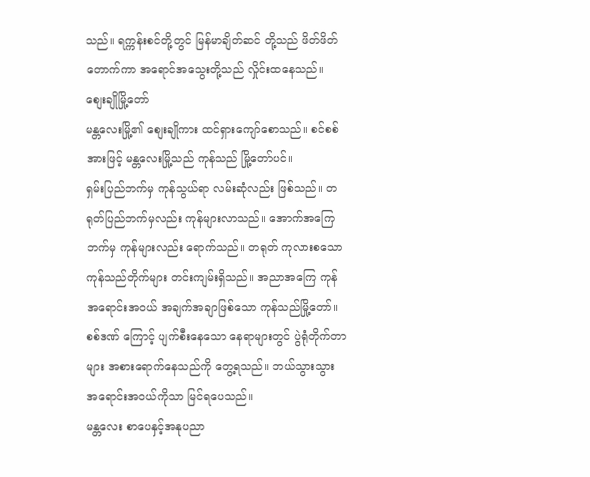သည်။ ရက္ကန်းစင်တို့တွင် မြန်မာချိတ်ဆင် တို့သည် ဖိတ်ဖိတ်တောက်ကာ အရောင်အသွေးတို့သည် လှိုင်းထနေသည်။
စျေးချိုမြို့တော်
မန္တလေးမြို့၏ စျေးချိုကား ထင်ရှားကျော်စောသည်။ စင်စစ်အားဖြင့် မန္တလေးမြို့သည် ကုန်သည် မြို့တော်ပင်။
ရှမ်းပြည်ဘက်မှ ကုန်သွယ်ရာ လမ်းဆုံလည်း ဖြစ်သည်။ တရုတ်ပြည်ဘက်မှလည်း ကုန်များလာသည်။ အောက်အကြေဘက်မှ ကုန်များလည်း ရောက်သည်။ တရုတ် ကုလားစသော ကုန်သည်တိုက်များ တင်းကျမ်းရှိသည်။ အညာအကြေ ကုန်အရောင်းအဝယ် အချက်အချာဖြစ်သော ကုန်သည်မြို့တော်။ စစ်ဒဏ် ကြောင့် ပျက်စီးနေသော နေရာများတွင် ပွဲရုံတိုက်တာများ အစားရောက်နေသည်ကို တွေ့ရသည်။ ဘယ်သွားသွား အရောင်းအဝယ်ကိုသာ မြင်ရပေသည်။
မန္တလေး စာပေနှင့်အနုပညာ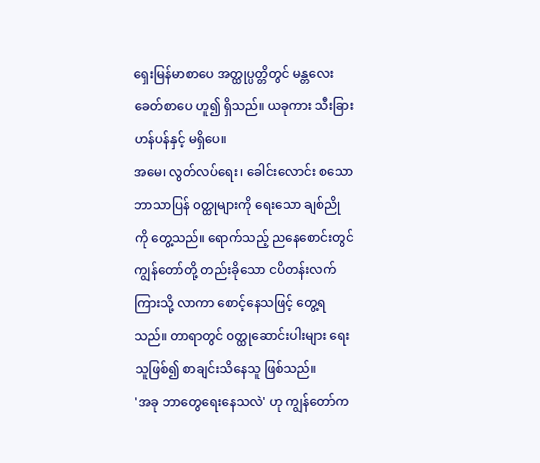ရှေးမြန်မာစာပေ အတ္ထုပ္ပတ္တိတွင် မန္တလေးခေတ်စာပေ ဟူ၍ ရှိသည်။ ယခုကား သီးခြားဟန်ပန်နှင့် မရှိပေ။
အမေ၊ လွတ်လပ်ရေး၊ ခေါင်းလောင်း စသော ဘာသာပြန် ၀တ္ထုများကို ရေးသော ချစ်ညို ကို တွေ့သည်။ ရောက်သည့် ညနေစောင်းတွင် ကျွန်တော်တို့ တည်းခိုသော ငပိတန်းလက်ကြားသို့ လာကာ စောင့်နေသဖြင့် တွေ့ရသည်။ တာရာတွင် ၀တ္ထုဆောင်းပါးများ ရေးသူဖြစ်၍ စာချင်းသိနေသူ ဖြစ်သည်။
'အခု ဘာတွေရေးနေသလဲ' ဟု ကျွန်တော်က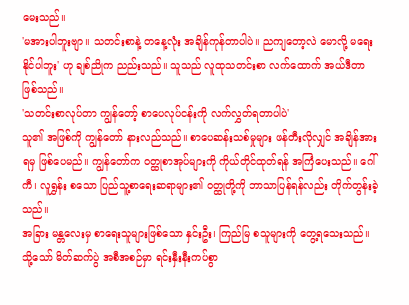မေးသည်။
'မအားပါဘူးဗျာ။ သတင်းစာနဲ့ တနေ့လုံး အချိန်ကုန်တာပါပဲ။ ညကျတော့လဲ မောလို့ မရေးနိုင်ပါဘူး' ဟု ချစ်ညိုက ညည်းသည်။ သူသည် လူထုသတင်းစာ လက်ထောက် အယ်ဒီတာ ဖြစ်သည်။
'သတင်းစာလုပ်တာ ကျွန်တော့် စာပေလုပ်ငန်းကို လက်လွှတ်ရတာပါပဲ'
သူ၏ အဖြစ်ကို ကျွန်တော် နားလည်သည်။ စာပေဆန်းသစ်မှုများ ဖန်တီးလိုလျှင် အချိန်အားရမှ ဖြစ်ပေမည်။ ကျွန်တော်က ၀တ္ထုစာအုပ်များကို ကိုယ်တိုင်ထုတ်ရန် အကြံပေးသည်။ ဂေါ်ကီ၊ လူရွှန်း စသော ပြည်သူ့စာရေးဆရာများ၏ ၀တ္ထုတို့ကို ဘာသာပြန်ရန်လည်း တိုက်တွန်းခဲ့သည်။
အခြား မန္တလေးမှ စာရေးသူများဖြစ်သော နှင်းဦး၊ ကြည်မြ စသူများကို တွေ့ရသေးသည်။ သို့သော် မိတ်ဆက်ပွဲ အစီအစဉ်မှာ ရင်းနှီးနီးကပ်စွာ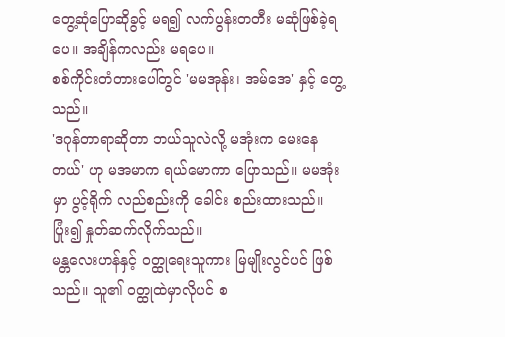တွေ့ဆုံပြောဆိုခွင့် မရ၍ လက်ပွန်းတတီး မဆုံဖြစ်ခဲ့ရပေ။ အချိန်ကလည်း မရပေ။
စစ်ကိုင်းတံတားပေါ်တွင် 'မမအုန်း၊ အမ်အေ' နှင့် တွေ့သည်။
'ဒဂုန်တာရာဆိုတာ ဘယ်သူလဲလို့ မအုံးက မေးနေတယ်' ဟု မအမာက ရယ်မောကာ ပြောသည်။ မမအုံးမှာ ပွင့်ရိုက် လည်စည်းကို ခေါင်း စည်းထားသည်။ ပြုံး၍ နှုတ်ဆက်လိုက်သည်။
မန္တလေးဟန်နှင့် ၀တ္ထုရေးသူကား မြမျိုးလွင်ပင် ဖြစ်သည်။ သူ၏ ၀တ္ထုထဲမှာလိုပင် စ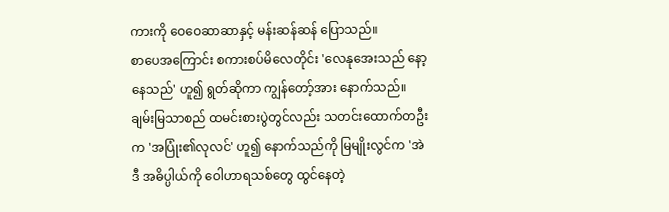ကားကို ဝေဝေဆာဆာနှင့် မန်းဆန်ဆန် ပြောသည်။
စာပေအကြောင်း စကားစပ်မိလေတိုင်း 'လေနုအေးသည် နော့နေသည်' ဟူ၍ ရွတ်ဆိုကာ ကျွန်တော့်အား နောက်သည်။ ချမ်းမြသာစည် ထမင်းစားပွဲတွင်လည်း သတင်းထောက်တဦးက 'အပြုံး၏လုလင်' ဟူ၍ နောက်သည်ကို မြမျိုးလွင်က 'အဲဒီ အဓိပ္ပါယ်ကို ဝေါဟာရသစ်တွေ ထွင်နေတဲ့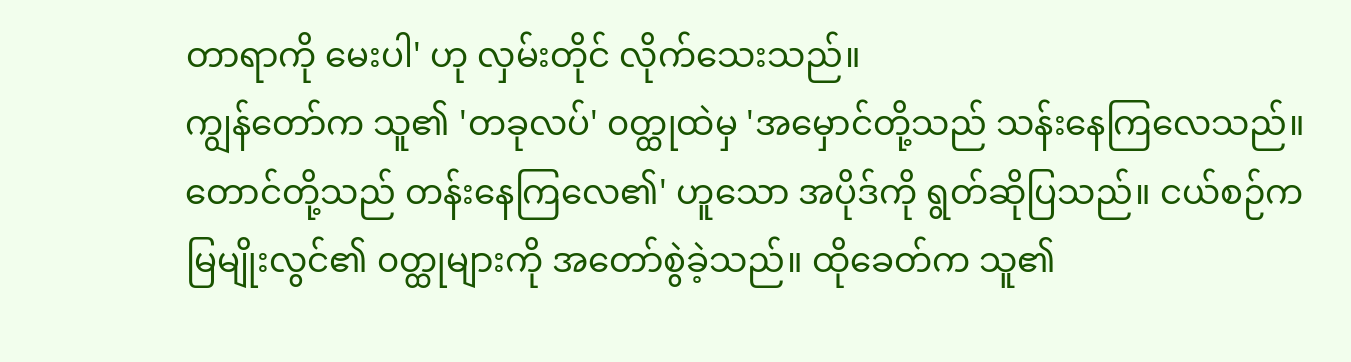တာရာကို မေးပါ' ဟု လှမ်းတိုင် လိုက်သေးသည်။
ကျွန်တော်က သူ၏ 'တခုလပ်' ၀တ္ထုထဲမှ 'အမှောင်တို့သည် သန်းနေကြလေသည်။ တောင်တို့သည် တန်းနေကြလေ၏' ဟူသော အပိုဒ်ကို ရွတ်ဆိုပြသည်။ ငယ်စဉ်က မြမျိုးလွင်၏ ၀တ္ထုများကို အတော်စွဲခဲ့သည်။ ထိုခေတ်က သူ၏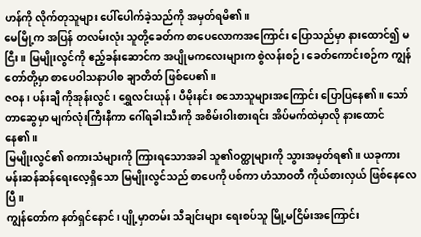ဟန်ကို လိုက်တုသူများ ပေါ်ပေါက်ခဲ့သည်ကို အမှတ်ရမိ၏။
မေမြို့က အပြန် တလမ်းလုံး သူတို့ခေတ်က စာပေလောကအကြောင်း ပြောသည်မှာ နားထောင်၍ မငြီး။ မြမျိုးလွင်ကို ဧည့်ခန်းဆောင်က အပျိုမကလေးများက စွဲလန်းစဉ်၊ ခေတ်ကောင်းစဉ်က ကျွန်တော်တို့မှာ စာပေဝါသနာပါစ ချာတိတ် ဖြစ်ပေ၏။
ဇဝန၊ ပန်းချီ ကိုအုန်းလွင်၊ ရွှေလင်းယုန်၊ ပီမိုးနင်း စသောသူများအကြောင်း ပြောပြနေ၏။ သော်တာဆွေမှာ မျက်လုံးကြီးနီကာ ဂေါ်ရခါးသီးကို အစိမ်းဝါးစားရင်း အိပ်မက်ထဲမှာလို နားထောင်နေ၏။
မြမျိုးလွင်၏ စကားသံများကို ကြားရသောအခါ သူ၏ဝတ္ထုများကို သွားအမှတ်ရ၏။ ယခုကား မန်းဆန်ဆန်ရေးလေ့ရှိသော မြမျိုးလွင်သည် စာပေကို ပစ်ကာ ဟံသာဝတီ ကိုယ်စားလှယ် ဖြစ်နေလေပြီ။
ကျွန်တော်က နတ်ရှင်နောင်၊ ပျို့မှာတမ်း သီချင်းများ ရေးစပ်သူ မြို့မငြိမ်းအကြောင်း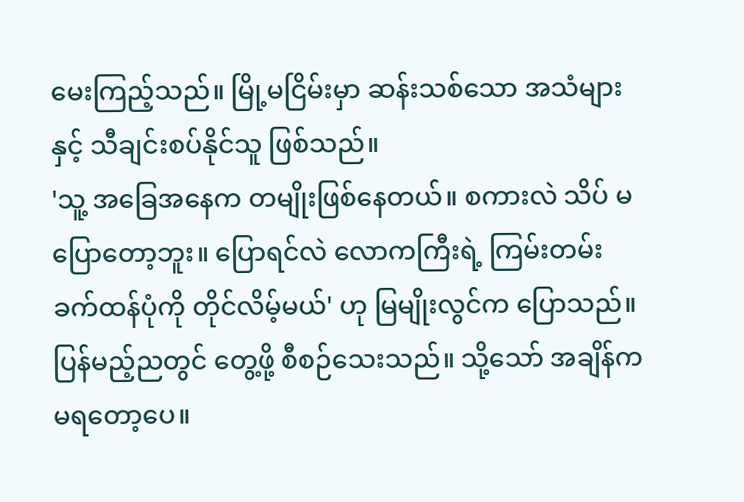မေးကြည့်သည်။ မြို့မငြိမ်းမှာ ဆန်းသစ်သော အသံများနှင့် သီချင်းစပ်နိုင်သူ ဖြစ်သည်။
'သူ့ အခြေအနေက တမျိုးဖြစ်နေတယ်။ စကားလဲ သိပ် မပြောတော့ဘူး။ ပြောရင်လဲ လောကကြီးရဲ့ ကြမ်းတမ်းခက်ထန်ပုံကို တိုင်လိမ့်မယ်' ဟု မြမျိုးလွင်က ပြောသည်။ ပြန်မည့်ညတွင် တွေ့ဖို့ စီစဉ်သေးသည်။ သို့သော် အချိန်က မရတော့ပေ။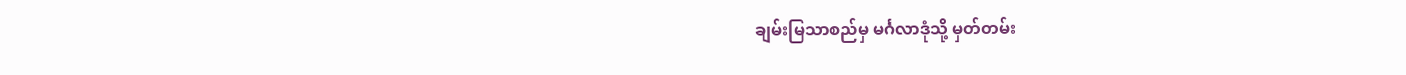ချမ်းမြသာစည်မှ မင်္ဂလာဒုံသို့ မှတ်တမ်း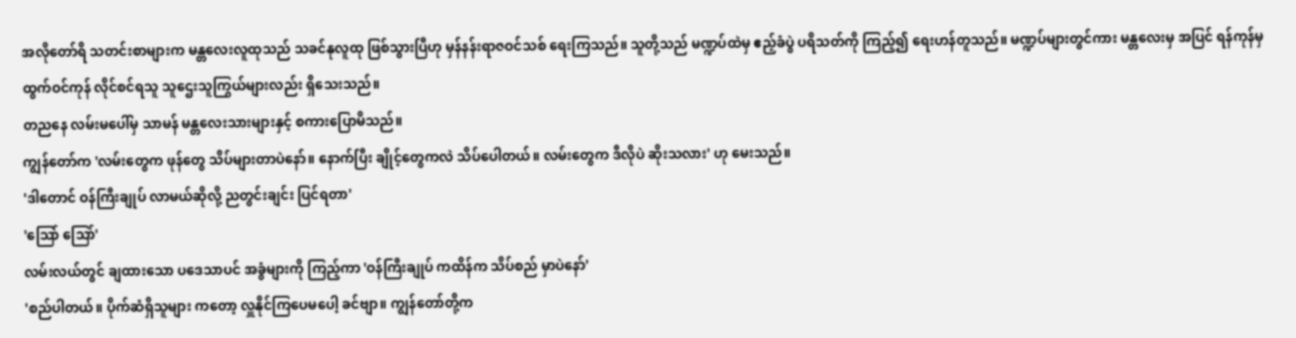အလိုတော်ရိ သတင်းစာများက မန္တလေးလူထုသည် သခင်နုလူထု ဖြစ်သွားပြီဟု မှန်နန်းရာဇဝင်သစ် ရေးကြသည်။ သူတို့သည် မဏ္ဍပ်ထဲမှ ဧည့်ခံပွဲ ပရိသတ်ကို ကြည့်၍ ရေးဟန်တူသည်။ မဏ္ဍပ်များတွင်ကား မန္တလေးမှ အပြင် ရန်ကုန်မှ ထွက်ဝင်ကုန် လိုင်စင်ရသူ သူဌေးသူကြွယ်များလည်း ရှိသေးသည်။
တညနေ လမ်းမပေါ်မှ သာမန် မန္တလေးသားများနှင့် စကားပြောမိသည်။
ကျွန်တော်က 'လမ်းတွေက ဖုန်တွေ သိပ်များတာပဲနော်။ နောက်ပြီး ချိုင့်တွေကလဲ သိပ်ပေါတယ်။ လမ်းတွေက ဒီလိုပဲ ဆိုးသလား' ဟု မေးသည်။
'ဒါတောင် ဝန်ကြီးချုပ် လာမယ်ဆိုလို့ ညတွင်းချင်း ပြင်ရတာ'
'သြော် သြော်'
လမ်းလယ်တွင် ချထားသော ပဒေသာပင် အခွံများကို ကြည့်ကာ 'ဝန်ကြီးချုပ် ကထိန်က သိပ်စည် မှာပဲနော်'
'စည်ပါတယ်။ ပိုက်ဆံရှိသူများ ကတော့ လှူနိုင်ကြပေမပေါ့ ခင်ဗျာ။ ကျွန်တော်တို့က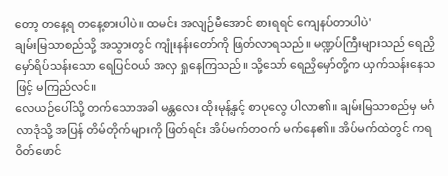တော့ တနေ့ရ တနေ့စားပါပဲ။ ထမင်း အလျဉ်မီအောင် စားရရင် ကျေနပ်တာပါပဲ'
ချမ်းမြသာစည်သို့ အသွားတွင် ကျုံးနန်းတော်ကို ဖြတ်လာရသည်။ မဏ္ဍပ်ကြီးများသည် ရေညှိ မှော်ရိပ်သန်းသော ရေပြင်ဝယ် အလှ ရှုနေကြသည်။ သို့သော် ရေညှိမှော်တို့က ယှက်သန်းနေသဖြင့် မကြည်လင်။
လေယဉ်ပေါ်သို့ တက်သောအခါ မန္တလေး ထိုးမုန့်နှင့် စာပုလွေ ပါလာ၏။ ချမ်းမြသာစည်မှ မင်္ဂလာဒုံသို့ အပြန် တိမ်တိုက်များကို ဖြတ်ရင်း အိပ်မက်တဝက် မက်နေ၏။ အိပ်မက်ထဲတွင် ကရဝိတ်ဖောင်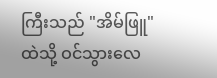ကြီးသည် "အိမ်ဖြူ" ထဲသို့ ဝင်သွားလေ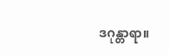ဒဂုန္တာရာ။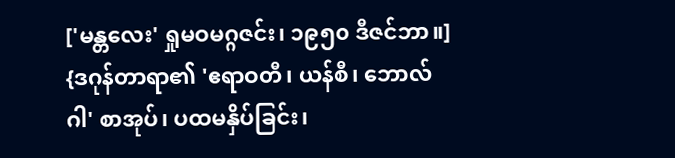['မန္တလေး' ရှုမဝမဂ္ဂဇင်း၊ ၁၉၅၀ ဒီဇင်ဘာ။]
{ဒဂုန်တာရာ၏ 'ဧရာဝတီ၊ ယန်စီ၊ ဘောလ်ဂါ' စာအုပ်၊ ပထမနှိပ်ခြင်း၊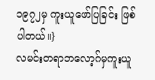၁၉၇၂မှ ကူးယူဖော်ပြခြင်း ဖြစ်ပါတယ်။}
လမင်းတရာဘလော့ဂ်မှကူးယူ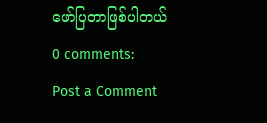ဖော်ပြတာဖြစ်ပါတယ်
0 comments:
Post a Comment